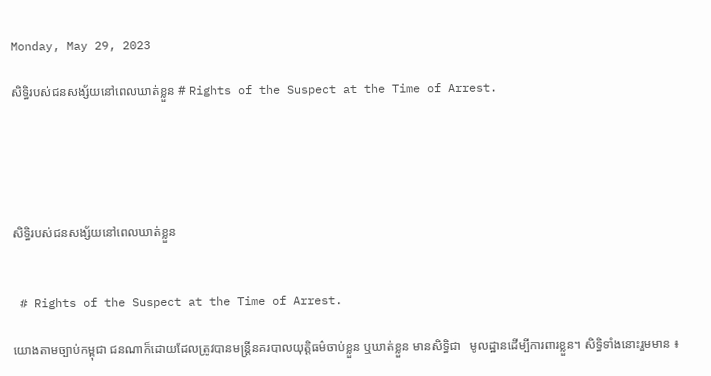Monday, May 29, 2023

សិទ្ធិរបស់ជនសង្ស័យនៅពេលឃាត់ខ្លួន # Rights of the Suspect at the Time of Arrest.





សិទ្ធិរបស់ជនសង្ស័យនៅពេលឃាត់ខ្លួន


 # Rights of the Suspect at the Time of Arrest.

យោងតាមច្បាប់កម្ពុជា ជនណាក៏ដោយដែលត្រូវបានមន្ត្រីនគរបាលយុត្តិធម៌ចាប់ខ្លួន ឬឃាត់ខ្លួន មានសិទ្ធិជា   មូលដ្ឋានដើម្បីការពារខ្លួន។ សិទ្ធិទាំងនោះរួមមាន ៖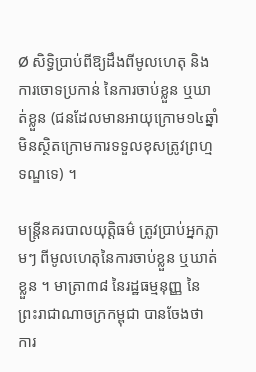Ø សិទ្ធិប្រាប់ពីឱ្យដឹងពីមូលហេតុ និងការចោទប្រកាន់ នៃការចាប់ខ្លួន ឬឃាត់ខ្លួន (ជនដែលមានអាយុក្រោម១៤ឆ្នាំ មិនស្ថិតក្រោមការទទួលខុសត្រូវព្រហ្មទណ្ឌទេ) ។

មន្ត្រីនគរបាលយុត្តិធម៌ ត្រូវប្រាប់អ្នកភ្លាមៗ ពីមូលហេតុនៃការចាប់ខ្លួន ឬឃាត់ខ្លួន ។ មាត្រា៣៨ នៃរដ្ឋធម្មនុញ្ញ នៃព្រះរាជាណាចក្រកម្ពុជា បានចែងថា ការ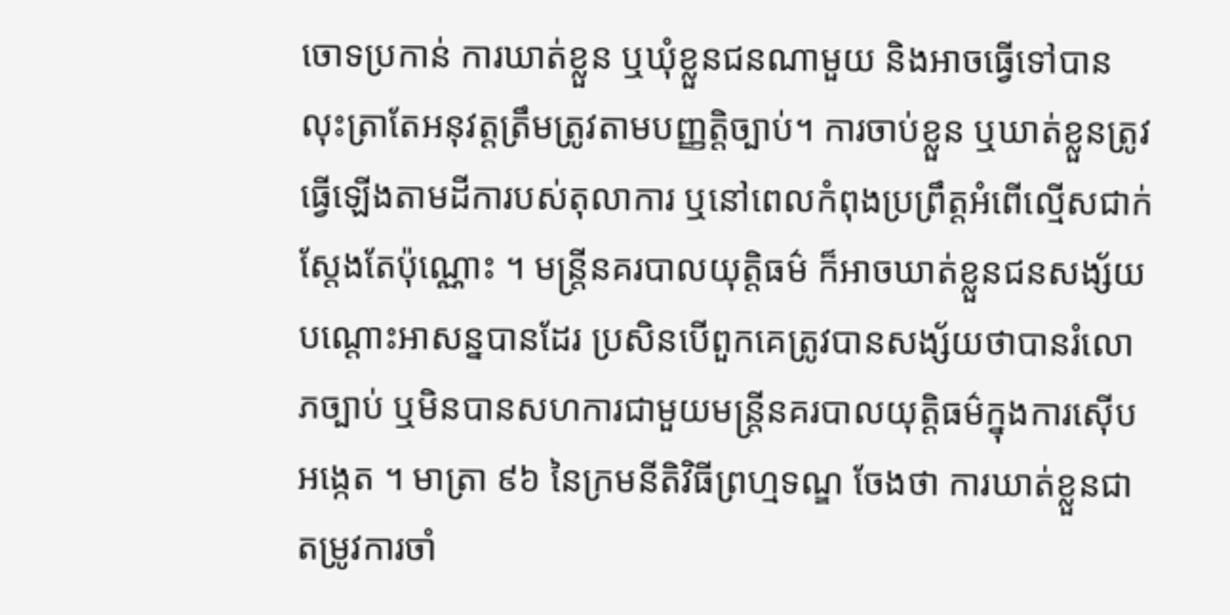ចោទប្រកាន់ ការឃាត់ខ្លួន ឬឃុំខ្លួនជនណាមួយ និងអាចធ្វើទៅបានលុះត្រាតែអនុវត្តត្រឹមត្រូវតាមបញ្ញត្តិច្បាប់។ ការចាប់ខ្លួន ឬឃាត់ខ្លួនត្រូវធ្វើឡើងតាមដីការបស់តុលាការ ឬនៅពេលកំពុងប្រព្រឹត្តអំពើល្មើសជាក់ស្តែងតែប៉ុណ្ណោះ ។ មន្ត្រីនគរបាលយុត្តិធម៌ ក៏អាចឃាត់ខ្លួនជនសង្ស័យបណ្តោះអាសន្នបានដែរ ប្រសិនបើពួកគេត្រូវបានសង្ស័យថាបានរំលោភច្បាប់ ឬមិនបានសហការជាមួយមន្ត្រីនគរបាលយុត្តិធម៌ក្នុងការស៊ើបអង្កេត ។ មាត្រា ៩៦ នៃក្រមនីតិវិធីព្រហ្មទណ្ឌ ចែងថា ការឃាត់ខ្លួនជាតម្រូវការចាំ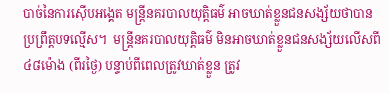បាច់នៃការស៊ើបអង្គេត មន្ត្រីនគរបាលយុត្តិធម៌ អាចឃាត់ខ្លួនជនសង្ស័យថាបានប្រព្រឹត្តបទល្មើស។  មន្ត្រីនគរបាលយុត្តិធម៌ មិនអាចឃាត់ខ្លួនជនសង្ស័យលើសពី ៤៨ម៉ោង (ពីរថ្ងៃ) បន្ទាប់ពីពេលត្រូវឃាត់ខ្លួន ត្រូវ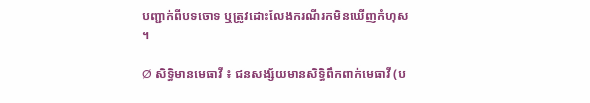បញ្ជាក់ពីបទចោទ ឬត្រូវដោះលែងករណីរកមិនឃើញកំហុស ។

Ø សិទ្ធិមានមេធាវី ៖ ជនសង្ស័យមានសិទ្ធិពឹកពាក់មេធាវី (ប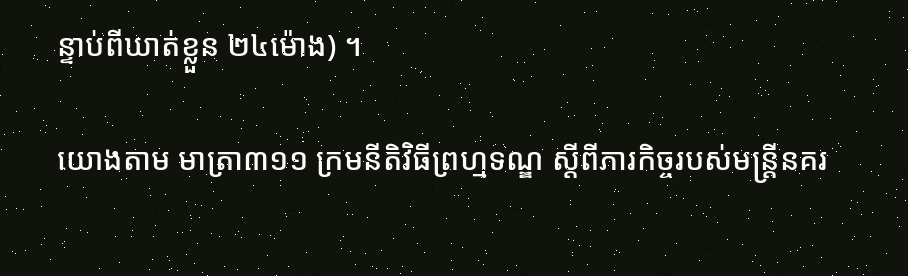ន្ទាប់ពីឃាត់ខ្លួន ២៤ម៉ោង) ។

យោងតាម មាត្រា៣១១ ក្រមនីតិវិធីព្រហ្មទណ្ឌ ស្តីពីភារកិច្ចរបស់មន្ត្រីនគរ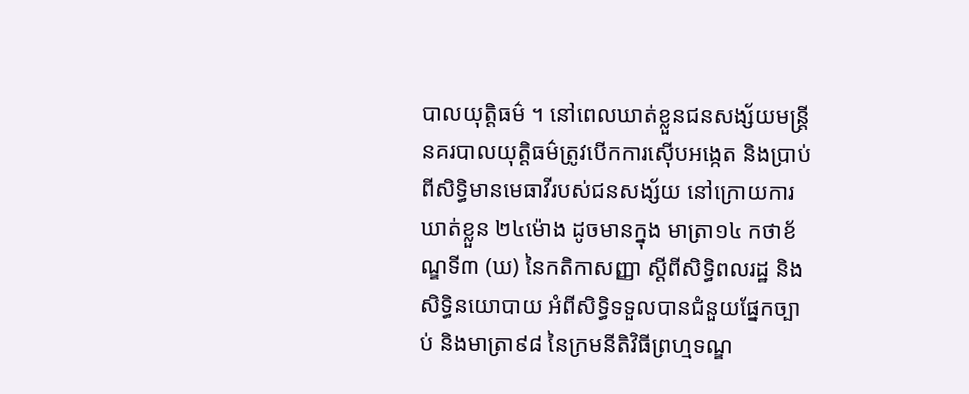បាលយុត្តិធម៌ ។ នៅពេលឃាត់ខ្លួនជនសង្ស័យមន្ត្រីនគរបាលយុត្តិធម៌ត្រូវបើកការស៊ើបអង្កេត និងប្រាប់ពីសិទ្ធិមានមេធាវីរបស់ជនសង្ស័យ នៅក្រោយការឃាត់ខ្លួន ២៤ម៉ោង ដូចមានក្នុង មាត្រា១៤ កថាខ័ណ្ឌទី៣ (ឃ) នៃកតិកាសញ្ញា ស្តីពីសិទ្ធិពលរដ្ឋ និងសិទ្ធិនយោបាយ អំពីសិទ្ធិទទួលបានជំនួយផ្នែកច្បាប់ និងមាត្រា៩៨ នៃក្រមនីតិវិធីព្រហ្មទណ្ឌ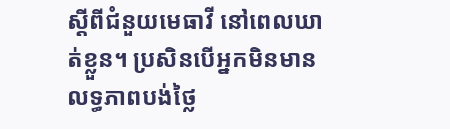ស្តីពីជំនួយមេធាវី នៅពេលឃាត់ខ្លួន។ ប្រសិនបើអ្នកមិនមានលទ្ធភាពបង់ថ្លៃ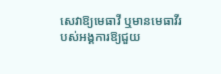សេវាឱ្យមេធាវី ឬមានមេធាវីរបស់អង្គការឱ្យជួយ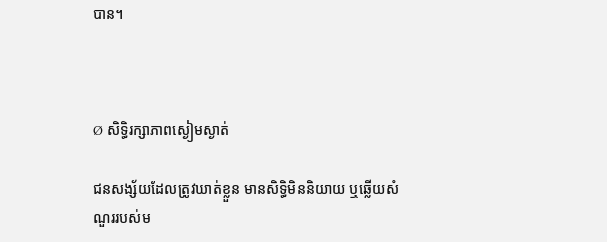បាន។



Ø សិទ្ធិរក្សាភាពស្ងៀមស្ងាត់

ជនសង្ស័យដែលត្រូវឃាត់ខ្លួន មានសិទ្ធិមិននិយាយ ឬឆ្លើយសំណួររបស់ម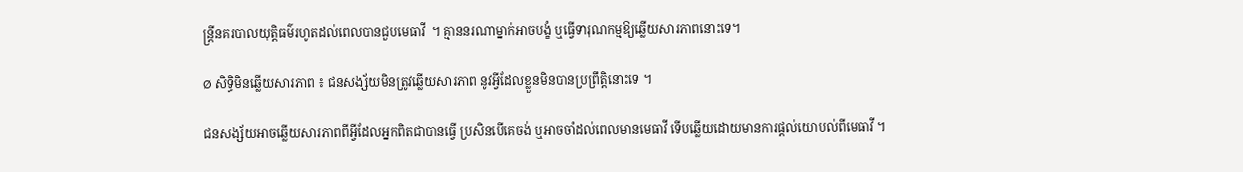ន្ត្រីនគរបាលយុត្តិធម៌រហូតដល់ពេលបានជួបមេធាវី  ។ គ្មាននរណាម្នាក់អាចបង្ខំ ឬធ្វើទារុណកម្មឱ្យឆ្លើយសារភាពនោះទេ។

Ø សិទ្ធិមិនឆ្លើយសារភាព ៖ ជនសង្ស័យមិនត្រូវឆ្លើយសារភាព នូវអ្វីដែលខ្លួនមិនបានប្រព្រឹត្តិនោះទេ ។

ជនសង្ស័យអាចឆ្លើយសារភាពពីអ្វីដែលអ្នកពិតជាបានធ្វើ ប្រសិនបើគេចង់ ឬអាចចាំដល់ពេលមានមេធាវី ទើបឆ្លើយដោយមានការផ្តល់យោបល់ពីមេធាវី ។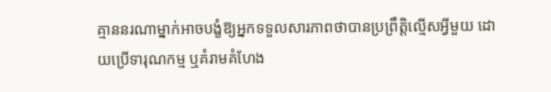គ្មាននរណាម្នាក់អាចបង្ខំឱ្យអ្នកទទួលសារភាពថាបានប្រព្រឹត្តិល្មើសអ្វីមួយ ដោយប្រើទារុណកម្ម ឬគំរាមគំហែង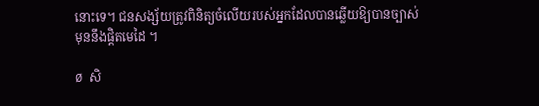នោះទេ។ ជនសង្ស័យត្រូវពិនិត្យចំលើយរបស់អ្នកដែលបានឆ្លើយឱ្យបានច្បាស់ មុននឹងផ្តិតមេដៃ ។

Ø សិ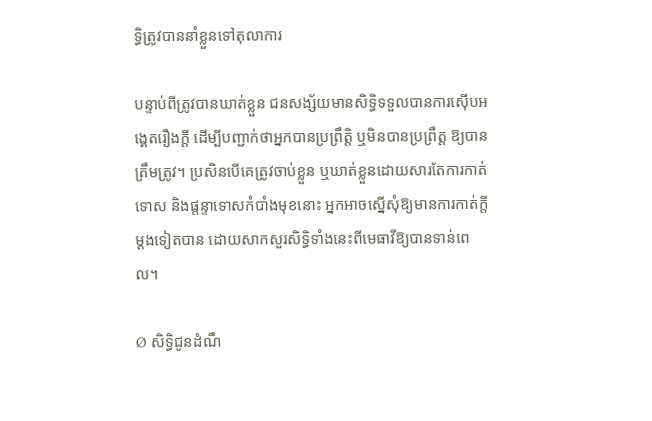ទ្ធិត្រូវបាននាំខ្លួនទៅតុលាការ

បន្ទាប់ពីត្រូវបានឃាត់ខ្លួន ជនសង្ស័យមានសិទ្ធិទទួលបានការស៊ើបអង្គេតរឿងក្តី ដើម្បីបញ្ជាក់ថាអ្នកបានប្រព្រឹត្តិ ឬមិនបានប្រព្រឹត្ត ឱ្យបានត្រឹមត្រូវ។ ប្រសិនបើគេត្រូវចាប់ខ្លួន ឬឃាត់ខ្លួនដោយសារតែការកាត់ទោស និងផ្តន្ទាទោសកំបាំងមុខនោះ អ្នកអាចស្នើសុំឱ្យមានការកាត់ក្តីម្តងទៀតបាន ដោយសាកសួរសិទ្ធិទាំងនេះពីមេធាវីឱ្យបានទាន់ពេល។

Ø សិទ្ធិជូនដំណឹ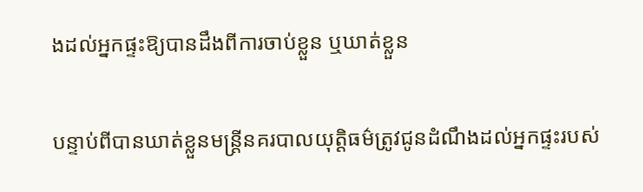ងដល់អ្នកផ្ទះឱ្យបានដឹងពីការចាប់ខ្លួន ឬឃាត់ខ្លួន

បន្ទាប់ពីបានឃាត់ខ្លួនមន្ត្រីនគរបាលយុត្តិធម៌ត្រូវជូនដំណឹងដល់អ្នកផ្ទះរបស់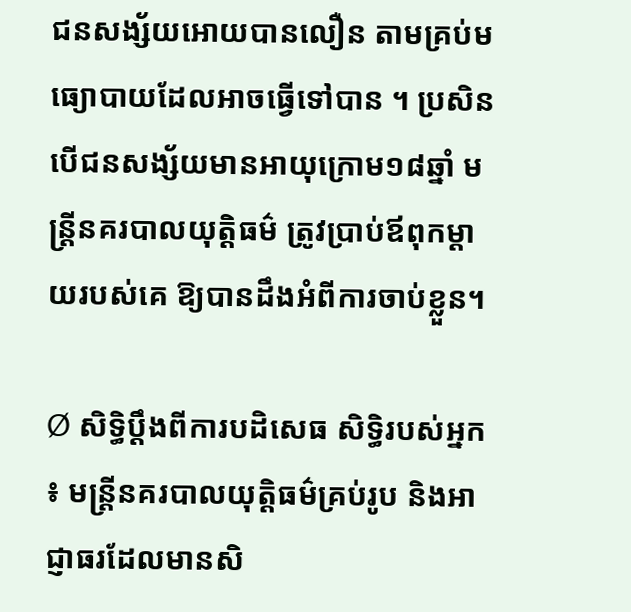ជនសង្ស័យអោយបានលឿន តាមគ្រប់មធ្យោបាយដែលអាចធ្វើទៅបាន ។ ប្រសិនបើជនសង្ស័យមានអាយុក្រោម១៨ឆ្នាំ មន្ត្រីនគរបាលយុត្តិធម៌ ត្រូវប្រាប់ឪពុកម្តាយរបស់គេ ឱ្យបានដឹងអំពីការចាប់ខ្លួន។

Ø សិទ្ធិប្តឹងពីការបដិសេធ សិទ្ធិរបស់អ្នក ៖ មន្ត្រីនគរបាលយុត្តិធម៌គ្រប់រូប និងអាជ្ញាធរដែលមានសិ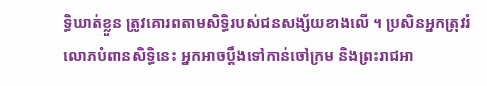ទ្ធិឃាត់ខ្លួន ត្រូវគោរពតាមសិទ្ធិរបស់ជនសង្ស័យខាងលើ ។ ប្រសិនអ្នកត្រុវរំលោភបំពានសិទ្ធិនេះ អ្នកអាចប្តឹងទៅកាន់ចៅក្រម និងព្រះរាជអា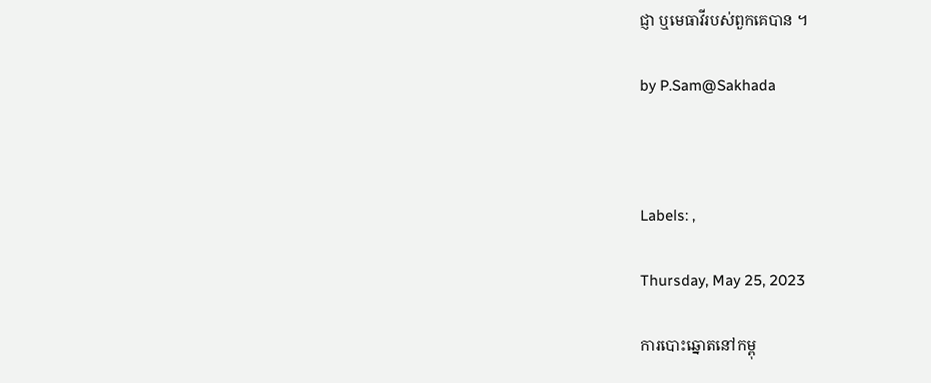ជ្ញា ឬមេធាវីរបស់ពួកគេបាន ។

by P.Sam@Sakhada



Labels: ,

Thursday, May 25, 2023

ការបោះឆ្នោតនៅកម្ពុ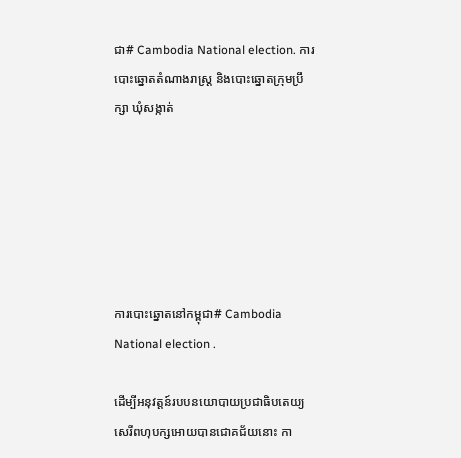ជា# Cambodia National election. ការបោះឆ្នោតតំណាងរាស្ត្រ និងបោះឆ្នោតក្រុមប្រឹក្សា ឃុំសង្កាត់






ការបោះឆ្នោតនៅកម្ពុជា# Cambodia National election .

ដើម្បីអនុវត្តន៍របបនយោបាយប្រជាធិបតេយ្យ សេរីពហុបក្សអោយបានជោគជ័យនោះ កា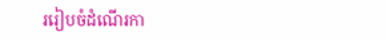ររៀបចំដំណើរកា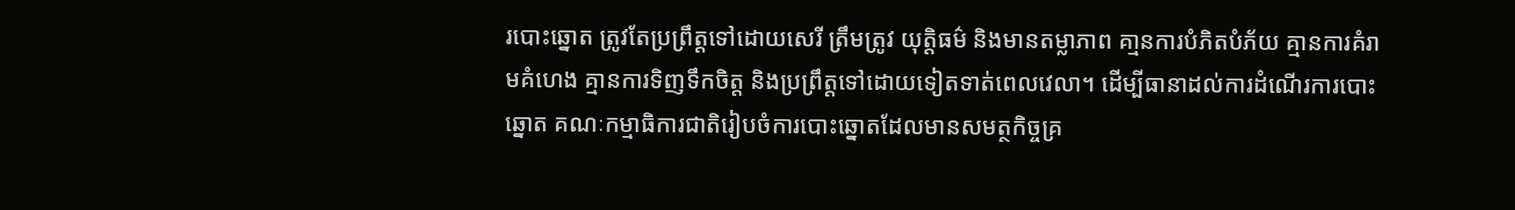របោះឆ្នោត ត្រូវតែប្រព្រឹត្តទៅដោយសេរី ត្រឹមត្រូវ យុត្តិធម៌ និងមានតម្លាភាព គា្មនការបំភិតបំភ័យ គ្មានការគំរាមគំហេង គ្មានការទិញទឹកចិត្ត និងប្រព្រឹត្តទៅដោយទៀតទាត់ពេលវេលា។ ដើម្បីធានាដល់ការដំណើរការបោះឆ្នោត គណៈកម្មាធិការជាតិរៀបចំការបោះឆ្នោតដែលមានសមត្ថកិច្ចគ្រ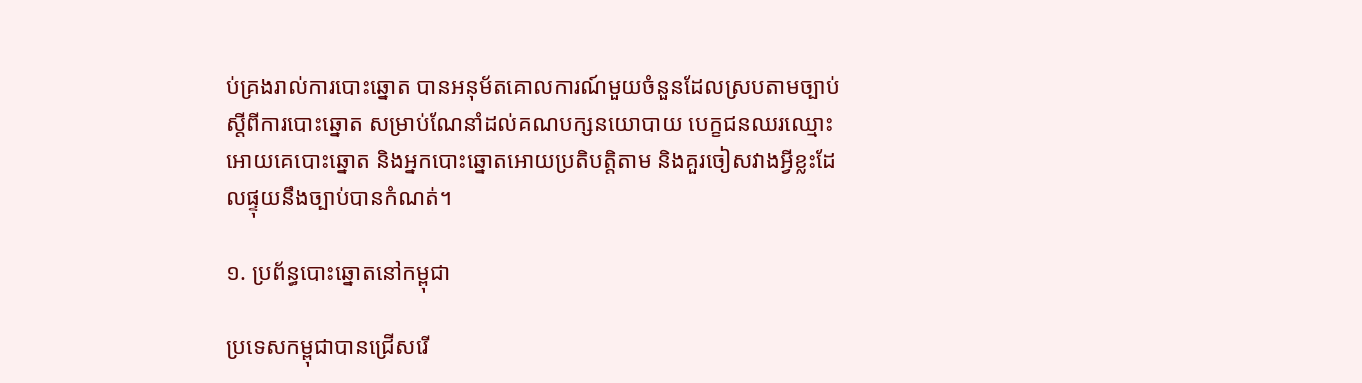ប់គ្រងរាល់ការបោះឆ្នោត បានអនុម័តគោលការណ៍មួយចំនួនដែលស្របតាមច្បាប់ស្តីពីការបោះឆ្នោត សម្រាប់ណែនាំដល់គណបក្សនយោបាយ បេក្ខជនឈរឈ្មោះអោយគេបោះឆ្នោត និងអ្នកបោះឆ្នោតអោយប្រតិបត្តិតាម និងគួរចៀសវាងអ្វីខ្លះដែលផ្ទុយនឹងច្បាប់បានកំណត់។

១. ប្រព័ន្ធបោះឆ្នោតនៅកម្ពុជា

ប្រទេសកម្ពុជាបានជ្រើសរើ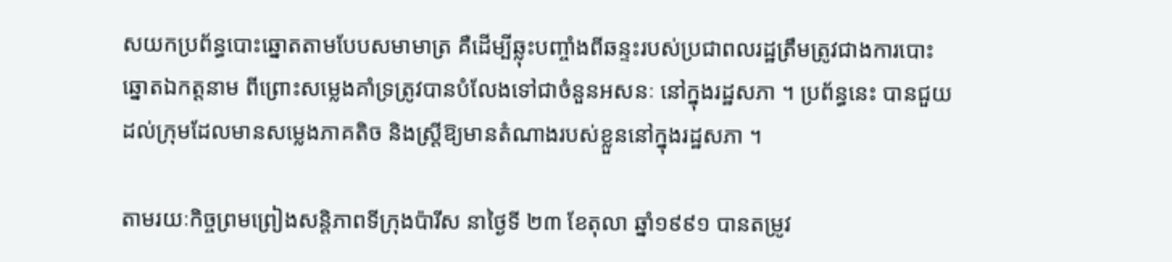សយកប្រព័ន្ធបោះឆ្នោតតាមបែបសមាមាត្រ គឺដើម្បីឆ្លុះបញ្ចាំងពីឆន្ទះរបស់ប្រជាពលរដ្ឋត្រឹមត្រូវជាងការបោះឆ្នោតឯកត្តនាម ពីព្រោះសម្លេងគាំទ្រត្រូវបានបំលែងទៅជាចំនួនអសនៈ នៅក្នុងរដ្ឋសភា ។ ប្រព័ន្ធនេះ បានជួយដល់ក្រុមដែលមានសម្លេងភាគតិច និងស្ត្រីឱ្យមានតំណាងរបស់ខ្លួននៅក្នុងរដ្ឋសភា ។

តាមរយៈកិច្ចព្រមព្រៀងសន្តិភាពទីក្រុងប៉ារីស នាថ្ងៃទី ២៣ ខែតុលា ឆ្នាំ១៩៩១ បានតម្រូវ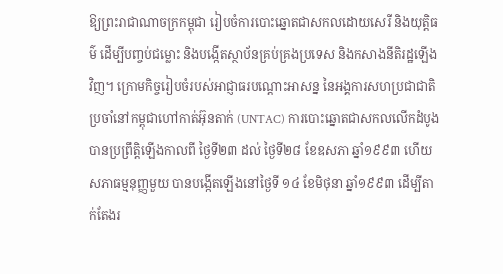ឱ្យព្រះរាជាណាចក្រកម្ពុជា រៀបចំការបោះឆ្នោតជាសកលដោយសេរី និងយុត្តិធម៌ ដើម្បីបញ្ចប់ជម្លោះ និងបង្កើតស្ថាប័នគ្រប់គ្រងប្រទេស និងកសាងនីតិរដ្ឋឡើងវិញ។ ក្រោមកិច្ចរៀបចំរបស់អាជ្ញាធរបណ្តោះអាសន្ន នៃអង្គការសហប្រជាជាតិប្រចាំនៅកម្ពុជាហៅកាត់អ៊ុនតាក់ (UNTAC) ការបោះឆ្នោតជាសកលលើកដំបូង បានប្រព្រឹត្តិឡើងកាលពី ថ្ងៃទី២៣ ដល់ ថ្ងៃទី២៨ ខែឧសភា ឆ្នាំ១៩៩៣ ហើយសភាធម្មនុញ្ញមួយ បានបង្កើតឡើងនៅថ្ងៃទី ១៤ ខែមិថុនា ឆ្នាំ១៩៩៣ ដើម្បីតាក់តែងរ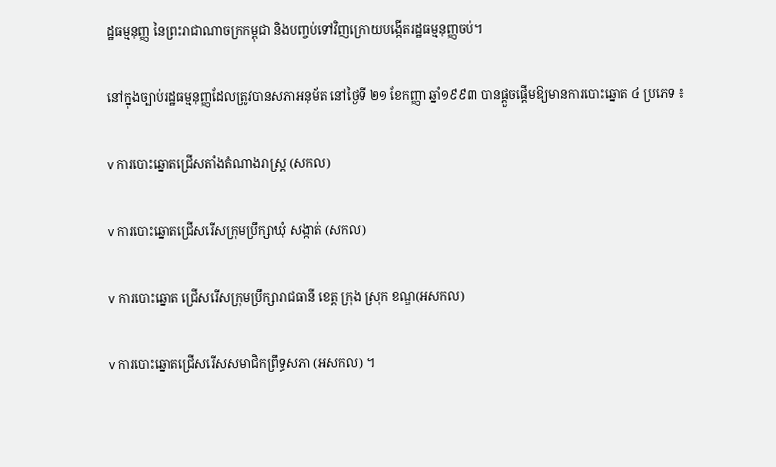ដ្ឋធម្មនុញ្ញ នៃព្រះរាជាណាចក្រកម្ពុជា និងបញ្ចប់ទៅវិញក្រោយបង្កើតរដ្ឋធម្មនុញ្ញចប់។

នៅក្នុងច្បាប់រដ្ឋធម្មនុញ្ញដែលត្រូវបានសភាអនុម័ត នៅថ្ងៃទី ២១ ខែកញ្ញា ឆ្នាំ១៩៩៣ បានផ្តួចផ្តើមឱ្យមានការបោះឆ្នោត ៤ ប្រភេទ ៖

v ការបោះឆ្នោតជ្រើសតាំងតំណាងរាស្រ្ត (សកល)

v ការបោះឆ្នោតជ្រើសរើសក្រុមប្រឹក្សាឃុំ សង្កាត់ (សកល)

v ការបោះឆ្នោត ជ្រើសរើសក្រុមប្រឹក្សារាជធានី ខេត្ត ក្រុង ស្រុក ខណ្ឌ(អសកល)

v ការបោះឆ្នោតជ្រើសរើសសមាជិកព្រឹទ្ធសភា (អសកល) ។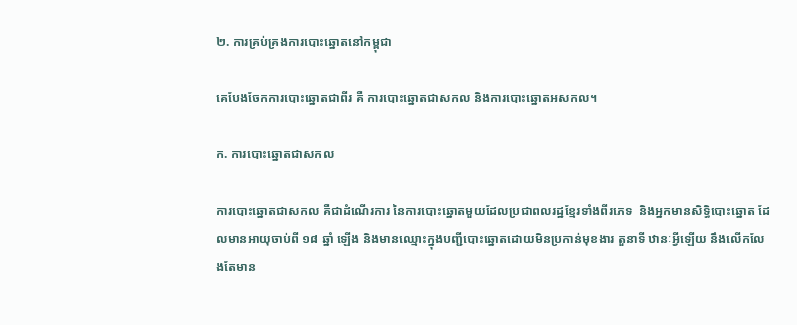២. ការគ្រប់គ្រងការបោះឆ្នោតនៅកម្ពុជា

គេបែងចែកការបោះឆ្នោតជាពីរ គឺ ការបោះឆ្នោតជាសកល និងការបោះឆ្នោតអសកល។

ក. ការបោះឆ្នោតជាសកល

ការបោះឆ្នោតជាសកល គឺជាដំណើរការ នៃការបោះឆ្នោតមួយដែលប្រជាពលរដ្ឋខ្មែរទាំងពីរភេទ  និងអ្នកមានសិទ្ធិបោះឆ្នោត ដែលមានអាយុចាប់ពី ១៨ ឆ្នាំ ឡើង និងមានឈ្មោះក្នុងបញ្ជីបោះឆ្នោតដោយមិនប្រកាន់មុខងារ តួនាទី ឋានៈអ្វីឡើយ នឹងលើកលែងតែមាន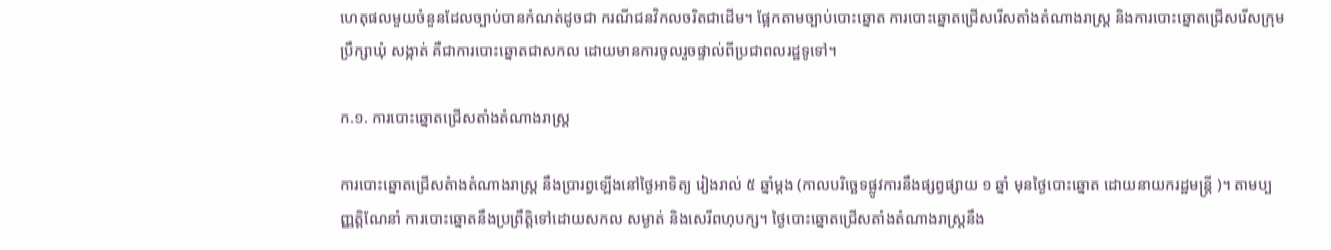ហេតុផលមួយចំនួនដែលច្បាប់បានកំណត់ដូចជា ករណីជនវិកលចរិតជាដើម។ ផ្អែកតាមច្បាប់បោះឆ្នោត ការបោះឆ្នោតជ្រើសរើសតាំងតំណាងរាស្រ្ត និងការបោះឆ្នោតជ្រើសរើសក្រុមប្រឹក្សាឃុំ សង្កាត់ គឺជាការបោះឆ្នោតជាសកល ដោយមានការចូលរួចផ្ទាល់ពីប្រជាពលរដ្ឋទូទៅ។

ក.១. ការបោះឆ្នោតជ្រើសតាំងតំណាងរាស្រ្ត

ការបោះឆ្នោតជ្រើសតំាងតំណាងរាស្រ្ត នឹងប្រារព្វឡើងនៅថ្ងៃអាទិត្យ រៀងរាល់ ៥ ឆ្នាំម្តង (កាលបរិច្ឆេទផ្លូវការនឹងផ្សព្វផ្សាយ ១ ឆ្នាំ មុនថ្ងៃបោះឆ្នោត ដោយនាយករដ្ឋមន្ត្រី )។ តាមប្បញ្ញត្តិណែនាំ ការបោះឆ្នោតនឹងប្រព្រឹត្តិទៅដោយសកល សម្ងាត់ និងសេរីពហុបក្ស។ ថ្ងៃបោះឆ្នោតជ្រើសតាំងតំណាងរាស្រ្តនឹង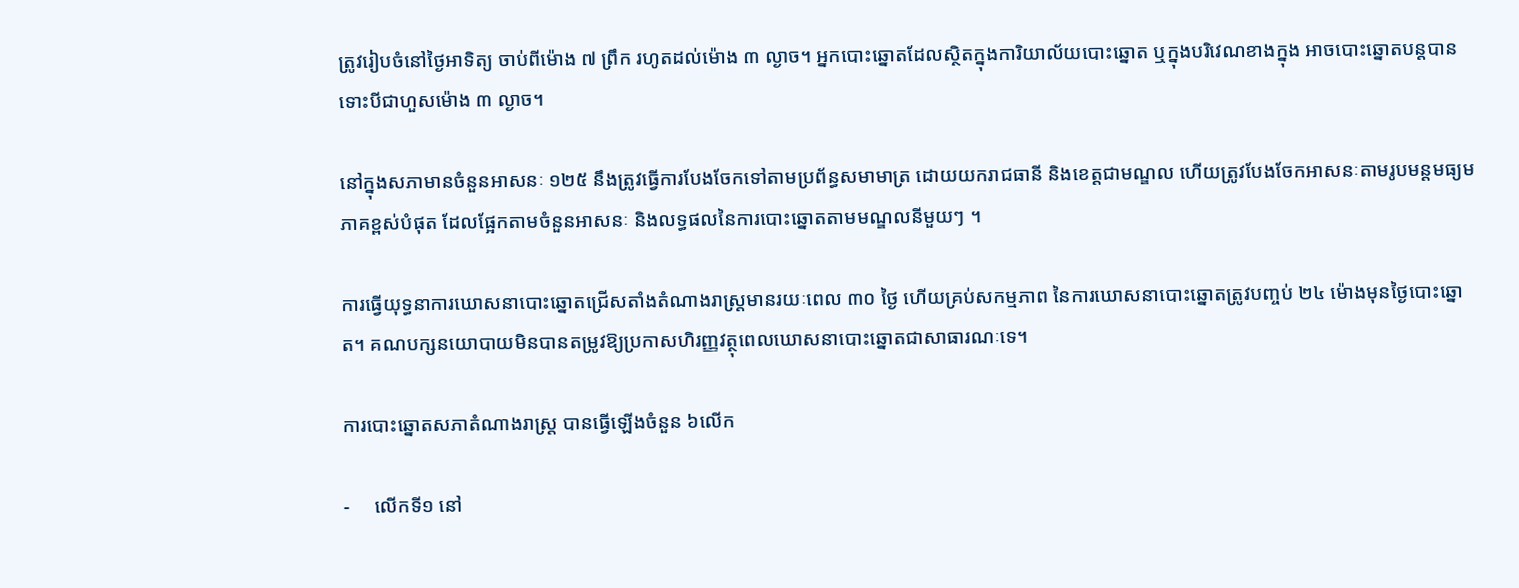ត្រូវរៀបចំនៅថ្ងៃអាទិត្យ ចាប់ពីម៉ោង ៧ ព្រឹក រហូតដល់ម៉ោង ៣ ល្ងាច។ អ្នកបោះឆ្នោតដែលស្ថិតក្នុងការិយាល័យបោះឆ្នោត ឬក្នុងបរិវេណខាងក្នុង អាចបោះឆ្នោតបន្តបានទោះបីជាហួសម៉ោង ៣ ល្ងាច។

នៅក្នុងសភាមានចំនួនអាសនៈ ១២៥ នឹងត្រូវធ្វើការបែងចែកទៅតាមប្រព័ន្ធសមាមាត្រ ដោយយករាជធានី និងខេត្តជាមណ្ឌល ហើយត្រូវបែងចែកអាសនៈតាមរូបមន្តមធ្យមភាគខ្ពស់បំផុត ដែលផ្អែកតាមចំនួនអាសនៈ និងលទ្ធផលនៃការបោះឆ្នោតតាមមណ្ឌលនីមួយៗ ។

ការធ្វើយុទ្ធនាការឃោសនាបោះឆ្នោតជ្រើសតាំងតំណាងរាស្រ្តមានរយៈពេល ៣០ ថ្ងៃ ហើយគ្រប់សកម្មភាព នៃការឃោសនាបោះឆ្នោតត្រូវបញ្ចប់ ២៤ ម៉ោងមុនថ្ងៃបោះឆ្នោត។ គណបក្សនយោបាយមិនបានតម្រូវឱ្យប្រកាសហិរញ្ញវត្ថុពេលឃោសនាបោះឆ្នោតជាសាធារណៈទេ។

ការបោះឆ្នោតសភាតំណាងរាស្ត្រ បានធ្វើឡើងចំនួន ៦លើក

-     លើកទី១ នៅ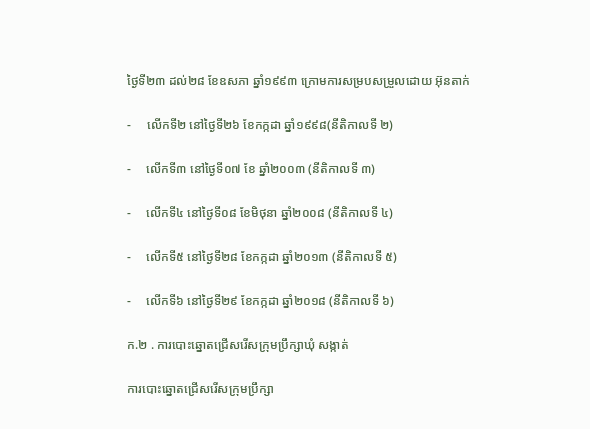ថ្ងៃទី២៣ ដល់២៨ ខែឧសភា ឆ្នាំ១៩៩៣ ក្រោមការសម្របសម្រួលដោយ អ៊ុនតាក់

-     លើកទី២ នៅថ្ងៃទី២៦ ខែកក្កដា ឆ្នាំ១៩៩៨(នីតិកាលទី ២)

-     លើកទី៣ នៅថ្ងៃទី០៧ ខែ ឆ្នាំ២០០៣ (នីតិកាលទី ៣)

-     លើកទី៤ នៅថ្ងៃទី០៨ ខែមិថុនា ឆ្នាំ២០០៨ (នីតិកាលទី ៤)

-     លើកទី៥ នៅថ្ងៃទី២៨ ខែកក្កដា ឆ្នាំ២០១៣ (នីតិកាលទី ៥)

-     លើកទី៦ នៅថ្ងៃទី២៩ ខែកក្កដា ឆ្នាំ២០១៨ (នីតិកាលទី ៦)

ក.២ . ការបោះឆ្នោតជ្រើសរើសក្រុមប្រឹក្សាឃុំ សង្កាត់

ការបោះឆ្នោតជ្រើសរើសក្រុមប្រឹក្សា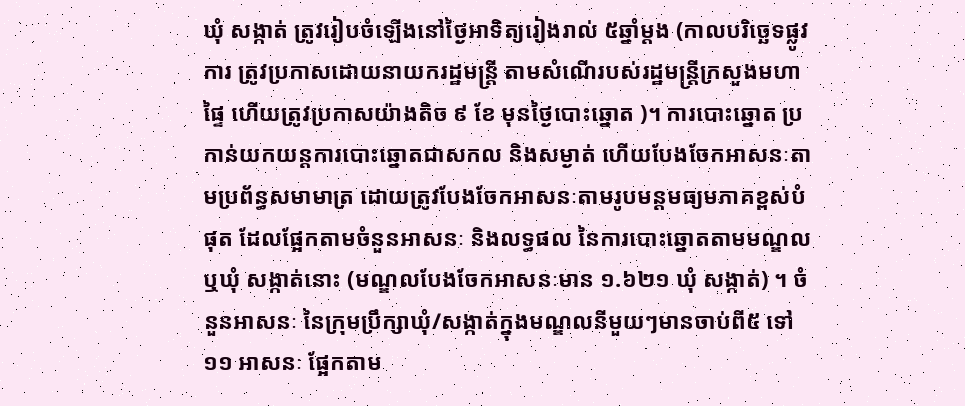ឃុំ សង្កាត់ ត្រូវរៀបចំឡើងនៅថ្ងៃអាទិត្យរៀងរាល់ ៥ឆ្នាំម្តង (កាលបរិច្ឆេទផ្លូវការ ត្រូវប្រកាសដោយនាយករដ្ឋមន្ត្រី តាមសំណើរបស់រដ្ឋមន្ត្រីក្រសួងមហាផ្ទៃ ហើយត្រូវប្រកាសយ៉ាងតិច ៩ ខែ មុនថ្ងៃបោះឆ្នោត )។ ការបោះឆ្នោត ប្រកាន់យកយន្តការបោះឆ្នោតជាសកល និងសម្ងាត់ ហើយបែងចែកអាសនៈតាមប្រព័ន្ធសមាមាត្រ ដោយត្រូវបែងចែកអាសនៈតាមរូបមន្តមធ្យមភាគខ្ពស់បំផុត ដែលផ្អែកតាមចំនួនអាសនៈ និងលទ្ធផល នៃការបោះឆ្នោតតាមមណ្ឌល ឬឃុំ សង្កាត់នោះ (មណ្ឌលបែងចែកអាសនៈមាន ១.៦២១ ឃុំ សង្កាត់) ។ ចំនួនអាសនៈ នៃក្រុមប្រឹក្សាឃុំ/សង្កាត់ក្នុងមណ្ឌលនីមួយៗមានចាប់ពី៥ ទៅ ១១ អាសនៈ ផ្អែកតាម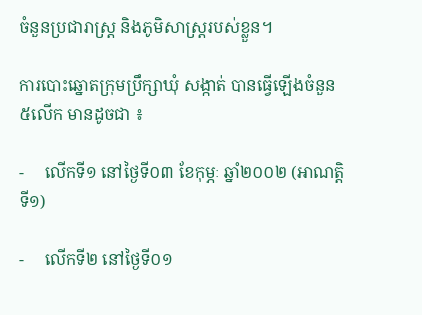ចំនួនប្រជារាស្ត្រ និងភូមិសាស្រ្តរបស់ខ្លួន។

ការបោះឆ្នោតក្រុមប្រឹក្សាឃុំ សង្កាត់ បានធ្វើឡើងចំនួន ៥លើក មានដូចជា ៖

-     លើកទី១ នៅថ្ងៃទី០៣ ខែកុម្ភៈ ឆ្នាំ២០០២ (អាណត្តិទី១)

-     លើកទី២ នៅថ្ងៃទី០១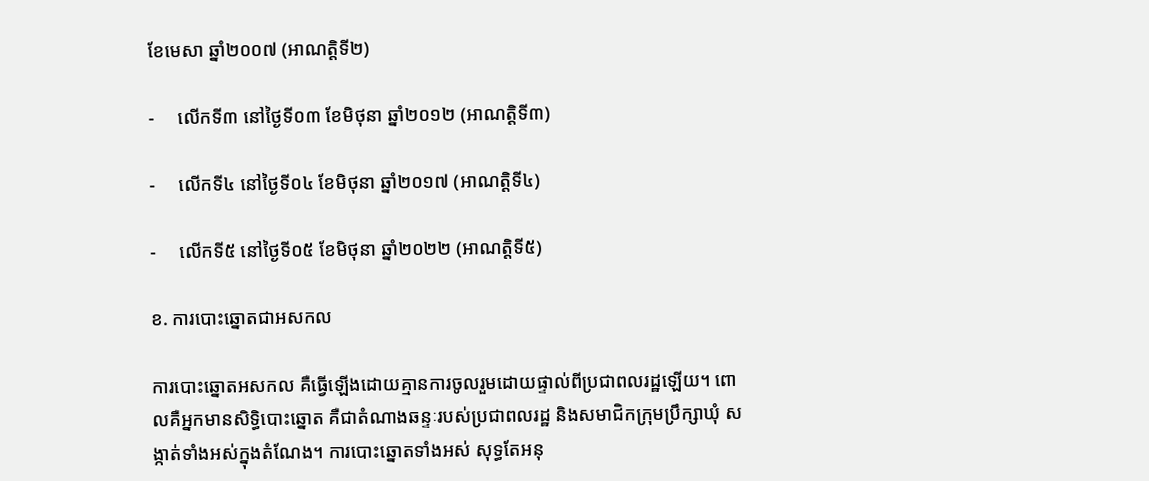ខែមេសា ឆ្នាំ២០០៧ (អាណត្តិទី២)

-     លើកទី៣ នៅថ្ងៃទី០៣ ខែមិថុនា ឆ្នាំ២០១២ (អាណត្តិទី៣)

-     លើកទី៤ នៅថ្ងៃទី០៤ ខែមិថុនា ឆ្នាំ២០១៧ (អាណត្តិទី៤)

-     លើកទី៥ នៅថ្ងៃទី០៥ ខែមិថុនា ឆ្នាំ២០២២ (អាណត្តិទី៥)

ខ. ការបោះឆ្នោតជាអសកល

ការបោះឆ្នោតអសកល គឺធ្វើឡើងដោយគ្មានការចូលរួមដោយផ្ទាល់ពីប្រជាពលរដ្ឋឡើយ។ ពោលគឺអ្នកមានសិទ្ធិបោះឆ្នោត គឺជាតំណាងឆន្ទៈរបស់ប្រជាពលរដ្ឋ និងសមាជិកក្រុមបឹ្រក្សាឃុំ សង្កាត់ទាំងអស់ក្នុងតំណែង។ ការបោះឆ្នោតទាំងអស់ សុទ្ធតែអនុ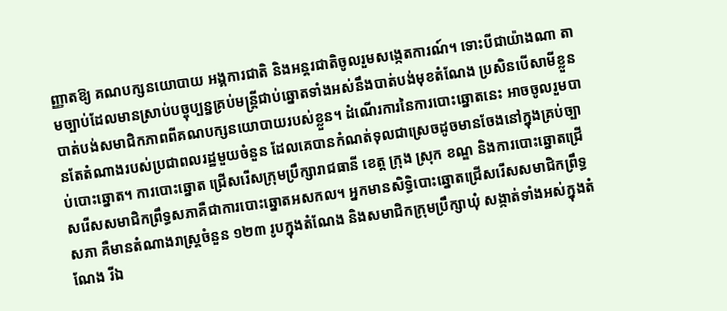ញ្ញាតឱ្យ គណបក្សនយោបាយ អង្គការជាតិ និងអន្តរជាតិចូលរួមសង្កេតការណ៍។ ទោះបីជាយ៉ាងណា តាមច្បាប់ដែលមានស្រាប់បច្ចុប្បន្នគ្រប់មន្រ្តីជាប់ឆ្នោតទាំងអស់នឹងបាត់បង់មុខតំណែង ប្រសិនបើសាមីខ្លួនបាត់បង់សមាជិកភាពពីគណបក្សនយោបាយរបស់ខ្លួន។ ដំណើរការនៃការបោះឆ្នោតនេះ អាចចូលរួមបានតែតំណាងរបស់ប្រជាពលរដ្ឋមួយចំនួន ដែលគេបានកំណត់ទុលជាស្រេចដូចមានចែងនៅក្នុងគ្រប់ច្បាប់បោះឆ្នោត។ ការបោះឆ្នោត ជ្រើសរើសក្រុមប្រឹក្សារាជធានី ខេត្ត ក្រុង ស្រុក ខណ្ឌ និងការបោះឆ្នោតជ្រើសរើសសមាជិកព្រឹទ្ធសភាគឺជាការបោះឆ្នោតអសកល។ អ្នកមានសិទ្ធិបោះឆ្នោតជ្រើសរើសសមាជិកព្រឹទ្ធសភា គឺមានតំណាងរាស្រ្តចំនួន ១២៣ រូបក្នុងតំណែង និងសមាជិកក្រុមប្រឹក្សាឃុំ សង្កាត់ទាំងអស់ក្នុងតំណែង រីឯ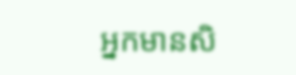អ្នកមានសិ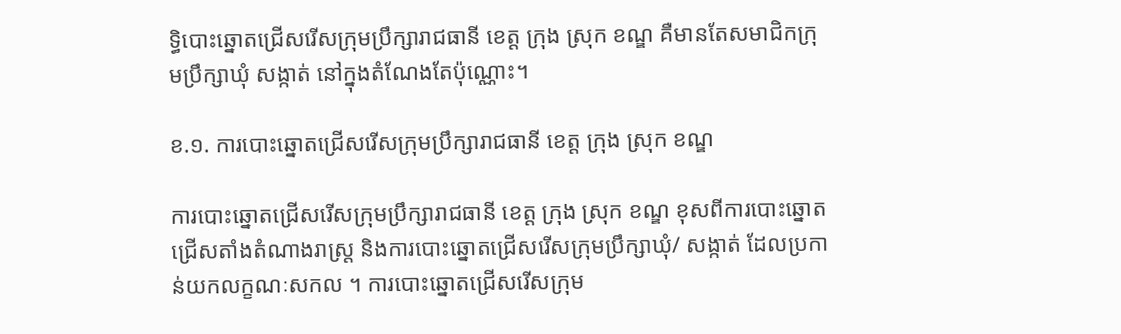ទ្ធិបោះឆ្នោតជ្រើសរើសក្រុមប្រឹក្សារាជធានី ខេត្ត ក្រុង ស្រុក ខណ្ឌ គឺមានតែសមាជិកក្រុមប្រឹក្សាឃុំ សង្កាត់ នៅក្នុងតំណែងតែប៉ុណ្ណោះ។

ខ.១. ការបោះឆ្នោតជ្រើសរើសក្រុមប្រឹក្សារាជធានី ខេត្ត ក្រុង ស្រុក ខណ្ឌ

ការបោះឆ្នោតជ្រើសរើសក្រុមប្រឹក្សារាជធានី ខេត្ត ក្រុង ស្រុក ខណ្ឌ ខុសពីការបោះឆ្នោតជ្រើសតាំងតំណាងរាស្រ្ត និងការបោះឆ្នោតជ្រើសរើសក្រុមប្រឹក្សាឃុំ/ សង្កាត់ ដែលប្រកាន់យកលក្ខណៈសកល ។ ការបោះឆ្នោតជ្រើសរើសក្រុម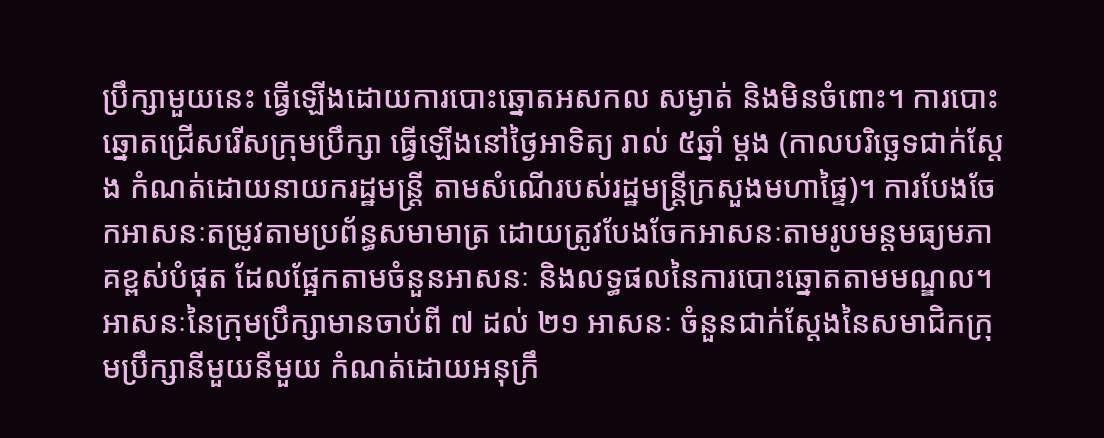ប្រឹក្សាមួយនេះ ធ្វើឡើងដោយការបោះឆ្នោតអសកល សម្ងាត់ និងមិនចំពោះ។ ការបោះឆ្នោតជ្រើសរើសក្រុមប្រឹក្សា ធ្វើឡើងនៅថ្ងៃអាទិត្យ រាល់ ៥ឆ្នាំ ម្តង (កាលបរិច្ឆេទជាក់ស្តែង កំណត់ដោយនាយករដ្ឋមន្រ្តី តាមសំណើរបស់រដ្ឋមន្រ្តីក្រសួងមហាផ្ទៃ)។ ការបែងចែកអាសនៈតម្រូវតាមប្រព័ន្ធសមាមាត្រ ដោយត្រូវបែងចែកអាសនៈតាមរូបមន្តមធ្យមភាគខ្ពស់បំផុត ដែលផ្អែកតាមចំនួនអាសនៈ និងលទ្ធផលនៃការបោះឆ្នោតតាមមណ្ឌល។ អាសនៈនៃក្រុមប្រឹក្សាមានចាប់ពី ៧ ដល់ ២១ អាសនៈ ចំនួនជាក់ស្តែងនៃសមាជិកក្រុមប្រឹក្សានីមួយនីមួយ កំណត់ដោយអនុក្រឹ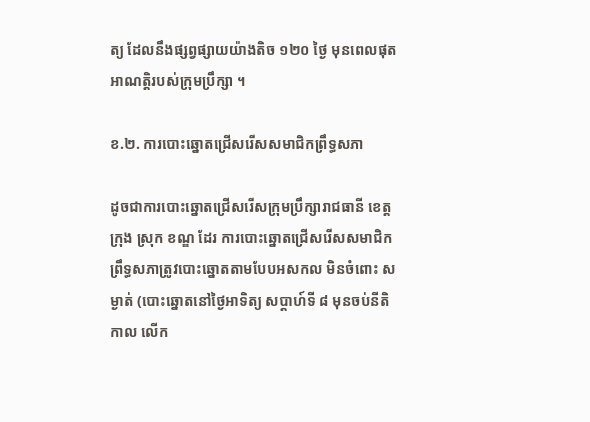ត្យ ដែលនឹងផ្សព្វផ្សាយយ៉ាងតិច ១២០ ថ្ងៃ មុនពេលផុតអាណត្តិរបស់ក្រុមប្រឹក្សា ។

ខ.២. ការបោះឆ្នោតជ្រើសរើសសមាជិកព្រឹទ្ធសភា

ដូចជាការបោះឆ្នោតជ្រើសរើសក្រុមប្រឹក្សារាជធានី ខេត្ត ក្រុង ស្រុក ខណ្ឌ ដែរ ការបោះឆ្នោតជ្រើសរើសសមាជិកព្រឹទ្ធសភាត្រូវបោះឆ្នោតតាមបែបអសកល មិនចំពោះ សម្ងាត់ (បោះឆ្នោតនៅថ្ងៃអាទិត្យ សប្តាហ៍ទី ៨ មុនចប់នីតិកាល លើក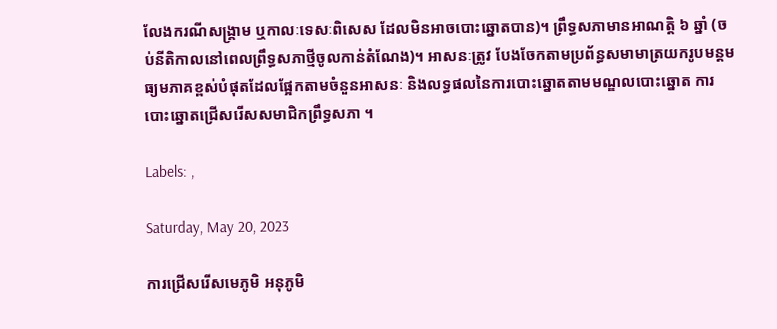លែងករណីសង្រ្គាម ឬកាលៈទេសៈពិសេស ដែលមិនអាចបោះឆ្នោតបាន)។ ព្រឹទ្ធសភាមានអាណត្តិ ៦ ឆ្នាំ (ចប់នីតិកាលនៅពេលព្រឹទ្ធសភាថ្មីចូលកាន់តំណែង)។ អាសនៈត្រូវ បែងចែកតាមប្រព័ន្ធសមាមាត្រយករូបមន្តមធ្យមភាគខ្ពស់បំផុតដែលផ្អែកតាមចំនួនអាសនៈ និងលទ្ធផលនៃការបោះឆ្នោតតាមមណ្ឌលបោះឆ្នោត ការបោះឆ្នោតជ្រើសរើសសមាជិកព្រឹទ្ធសភា ។

Labels: ,

Saturday, May 20, 2023

ការជ្រើសរើសមេភូមិ អនុភូមិ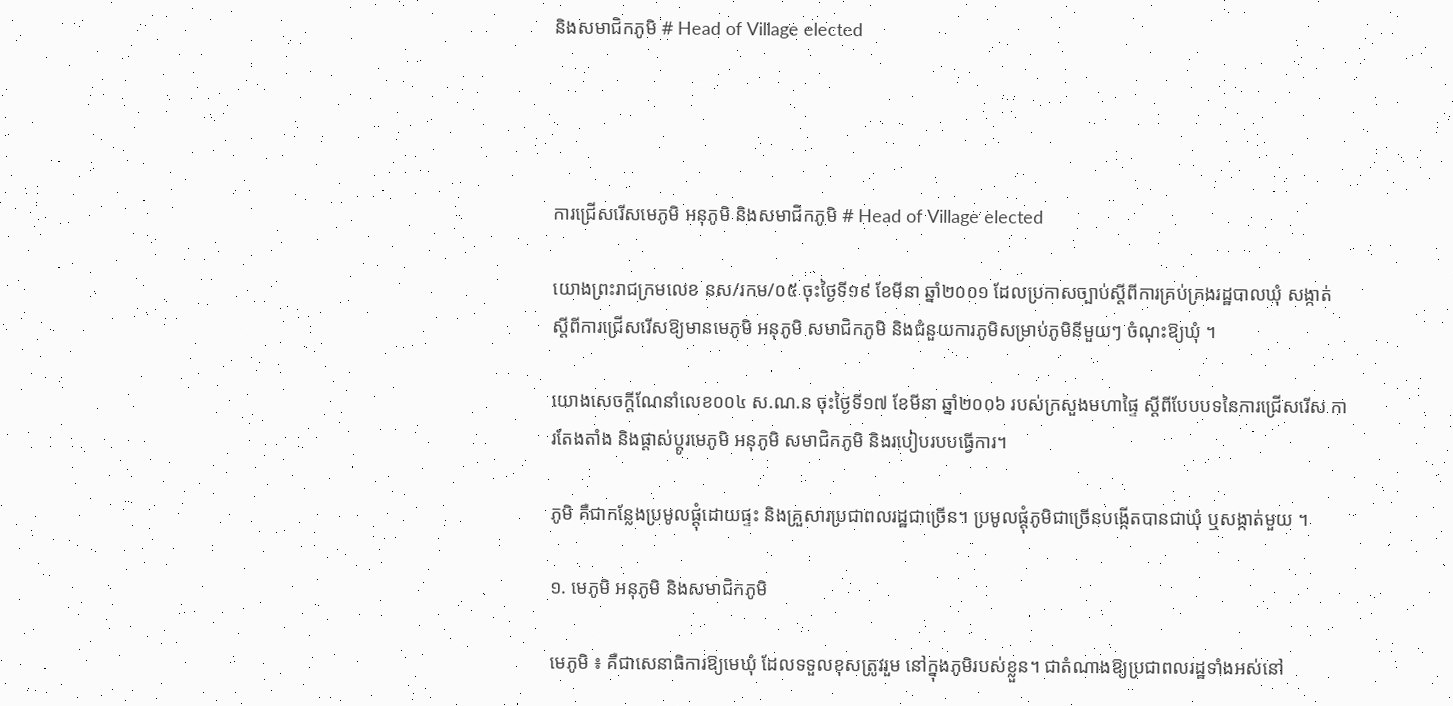និងសមាជិកភូមិ # Head of Village elected




ការជ្រើសរើសមេភូមិ អនុភូមិ និងសមាជិកភូមិ # Head of Village elected

យោងព្រះរាជក្រមលេខ នស/រកម/០៥ ចុះថ្ងៃទី១៩ ខែមីនា ឆ្នាំ២០០១ ដែលប្រកាសច្បាប់ស្តីពីការគ្រប់គ្រងរដ្ឋបាលឃុំ សង្កាត់ ស្តីពីការជ្រើសរើសឱ្យមានមេភូមិ អនុភូមិ សមាជិកភូមិ និងជំនួយការភូមិសម្រាប់ភូមិនីមួយៗ ចំណុះឱ្យឃុំ ។

យោងសេចក្តីណែនាំលេខ០០៤ ស.ណ.ន ចុះថ្ងៃទី១៧ ខែមីនា ឆ្នាំ២០០៦ របស់ក្រសួងមហាផ្ទៃ ស្តីពីបែបបទនៃការជ្រើសរើស ការតែងតាំង និងផ្តាស់ប្តូរមេភូមិ អនុភូមិ សមាជិកភូមិ និងរបៀបរបបធ្វើការ។

ភូមិ គឺជាកន្លែងប្រមូលផ្តុំដោយផ្ទះ និងគ្រួសារប្រជាពលរដ្ឋជាច្រើន។ ប្រមូលផ្តុំភូមិជាច្រើនបង្កើតបានជាឃុំ ឬសង្កាត់មួយ ។

១. មេភូមិ អនុភូមិ និងសមាជិកភូមិ

មេភូមិ ៖ គឺជាសេនាធិការឱ្យមេឃុំ ដែលទទួលខុសត្រូវរួម នៅក្នុងភូមិរបស់ខ្លួន។ ជាតំណាងឱ្យប្រជាពលរដ្ឋទាំងអស់នៅ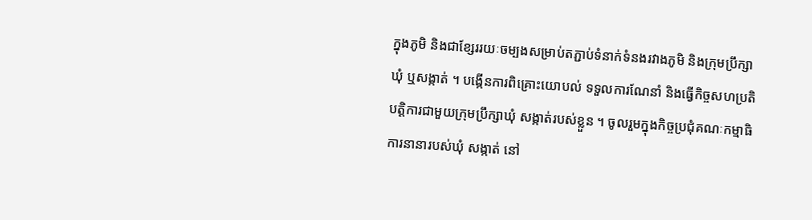ក្នុងភូមិ និងជាខ្សែររយៈចម្បងសម្រាប់តភ្ជាប់ទំនាក់ទំនងរវាងភូមិ និងក្រុមប្រឹក្សាឃុំ ឬសង្កាត់ ។ បង្កើនការពិគ្រោះយោបល់ ទទួលការណែនាំ និងធ្វើកិច្ចសហប្រតិបត្តិការជាមួយក្រុមប្រឹក្សាឃុំ សង្កាត់របស់ខ្លួន ។ ចូលរួមក្នុងកិច្ចប្រជុំគណៈកម្មាធិការនានារបស់ឃុំ សង្កាត់ នៅ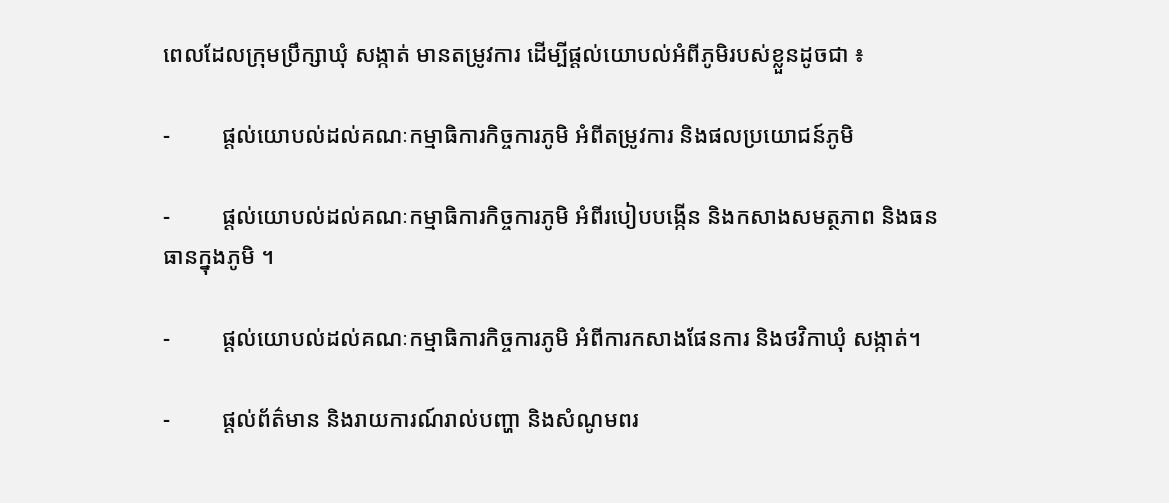ពេលដែលក្រុមប្រឹក្សាឃុំ សង្កាត់ មានតម្រូវការ ដើម្បីផ្តល់យោបល់អំពីភូមិរបស់ខ្លួនដូចជា ៖

-         ផ្តល់យោបល់ដល់គណៈកម្មាធិការកិច្ចការភូមិ អំពីតម្រូវការ និងផលប្រយោជន៍ភូមិ

-         ផ្តល់យោបល់ដល់គណៈកម្មាធិការកិច្ចការភូមិ អំពីរបៀបបង្កើន និងកសាងសមត្ថភាព និងធនធានក្នុងភូមិ ។

-         ផ្តល់យោបល់ដល់គណៈកម្មាធិការកិច្ចការភូមិ អំពីការកសាងផែនការ និងថវិកាឃុំ សង្កាត់។

-         ផ្តល់ព័ត៌មាន និងរាយការណ៍រាល់បញ្ហា និងសំណូមពរ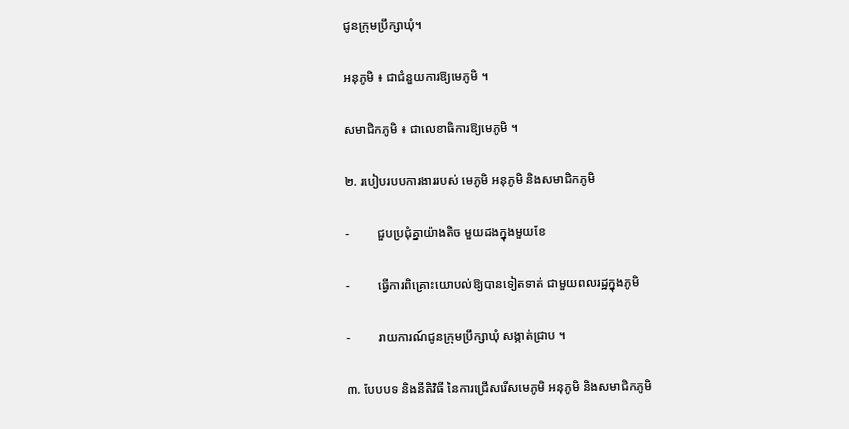ជូនក្រុមប្រឹក្សាឃុំ។

អនុភូមិ ៖ ជាជំនួយការឱ្យមេភូមិ ។

សមាជិកភូមិ ៖ ជាលេខាធិការឱ្យមេភូមិ ។

២. របៀបរបបការងាររបស់ មេភូមិ អនុភូមិ និងសមាជិកភូមិ

-         ជួបប្រជុំគ្នាយ៉ាងតិច មួយដងក្នុងមួយខែ

-         ធ្វើការពិគ្រោះយោបល់ឱ្យបានទៀតទាត់ ជាមួយពលរដ្ឋក្នុងភូមិ

-         រាយការណ៍ជូនក្រុមប្រឹក្សាឃុំ សង្កាត់ជ្រាប ។

៣. បែបបទ និងនីតិវិធី នៃការជ្រើសរើសមេភូមិ អនុភូមិ និងសមាជិកភូមិ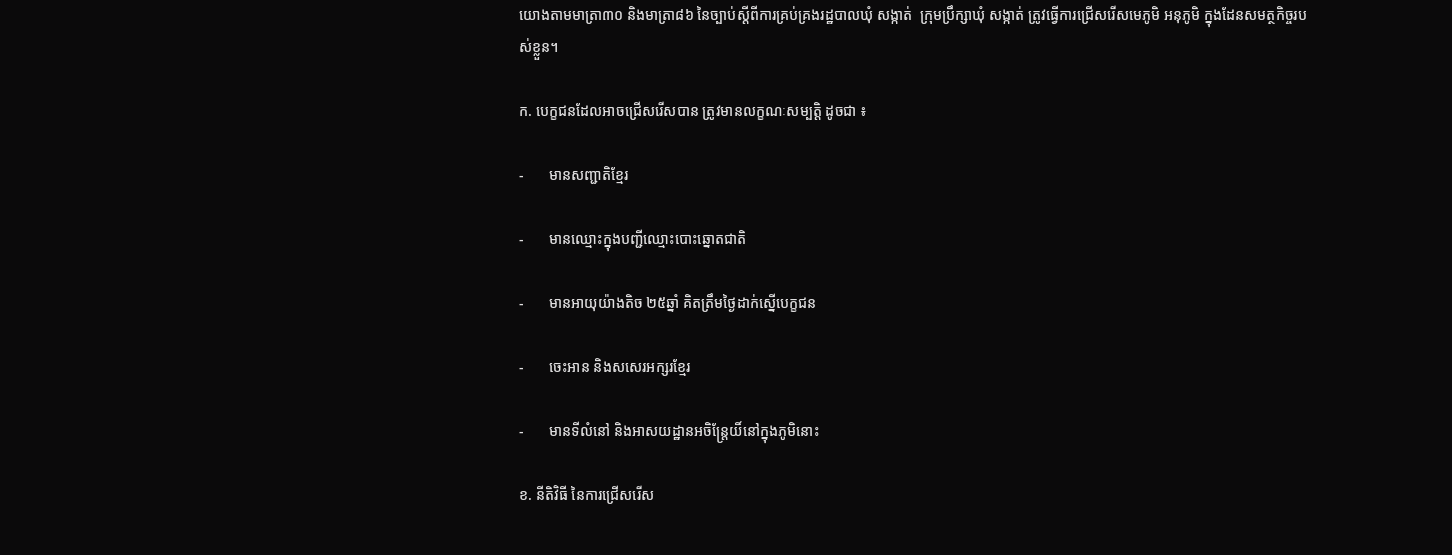យោងតាមមាត្រា៣០ និងមាត្រា៨៦ នៃច្បាប់ស្តីពីការគ្រប់គ្រងរដ្ឋបាលឃុំ សង្កាត់  ក្រុមប្រឹក្សាឃុំ សង្កាត់ ត្រូវធ្វើការជ្រើសរើសមេភូមិ អនុភូមិ ក្នុងដែនសមត្ថកិច្ចរបស់ខ្លួន។

ក. បេក្ខជនដែលអាចជ្រើសរើសបាន ត្រូវមានលក្ខណៈសម្បត្តិ ដូចជា ៖

-       មានសញ្ជាតិខ្មែរ

-       មានឈ្មោះក្នុងបញ្ជីឈ្មោះបោះឆ្នោតជាតិ

-       មានអាយុយ៉ាងតិច ២៥ឆ្នាំ គិតត្រឹមថ្ងៃដាក់ស្នើបេក្ខជន

-       ចេះអាន និងសសេរអក្សរខ្មែរ

-       មានទីលំនៅ និងអាសយដ្ឋានអចិន្ត្រែយិ៍នៅក្នុងភូមិនោះ

ខ. នីតិវិធី នៃការជ្រើសរើស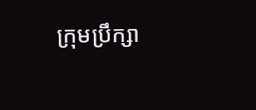ក្រុមប្រឹក្សា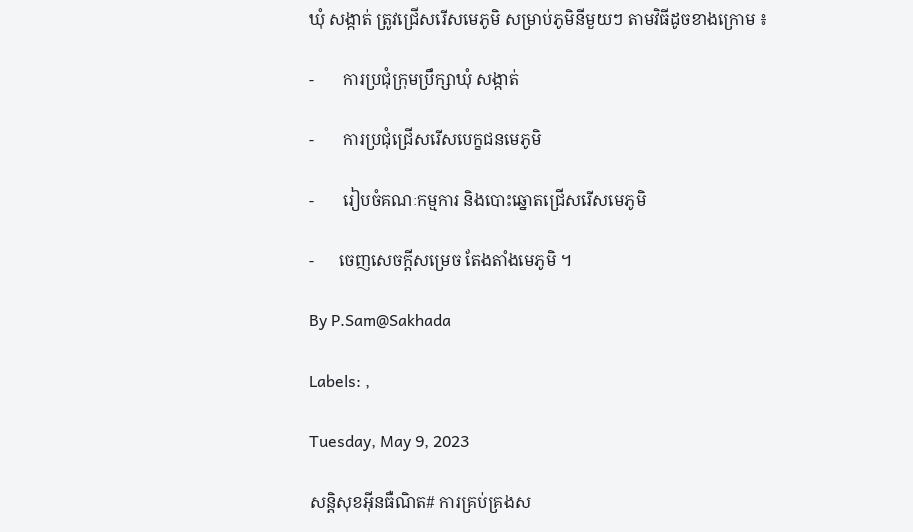ឃុំ សង្កាត់ ត្រូវជ្រើសរើសមេភូមិ សម្រាប់ភូមិនីមួយៗ តាមវិធីដូចខាងក្រោម ៖

-       ការប្រជុំក្រុមប្រឹក្សាឃុំ សង្កាត់

-       ការប្រជុំជ្រើសរើសបេក្ខជនមេភូមិ

-       រៀបចំគណៈកម្មការ និងបោះឆ្នោតជ្រើសរើសមេភូមិ

-      ចេញសេចក្តីសម្រេច តែងតាំងមេភូមិ ។

By P.Sam@Sakhada

Labels: ,

Tuesday, May 9, 2023

សន្តិសុខអ៊ីនធឺណិត# ការគ្រប់គ្រងស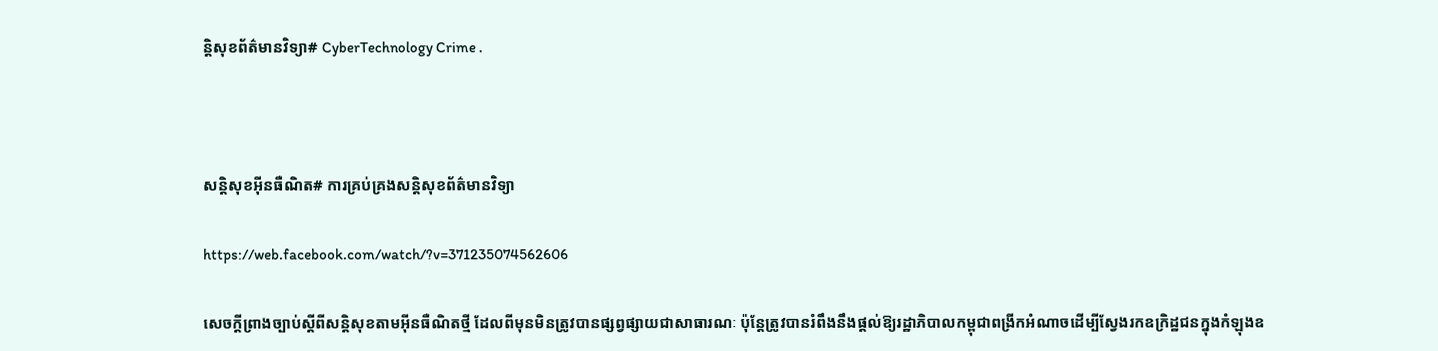ន្តិសុខព័ត៌មានវិទ្យា# CyberTechnology Crime .



សន្តិសុខអ៊ីនធឺណិត# ការគ្រប់គ្រងសន្តិសុខព័ត៌មានវិទ្យា

https://web.facebook.com/watch/?v=371235074562606

សេចក្តីព្រាងច្បាប់ស្តីពីសន្តិសុខតាមអ៊ីនធឺណិតថ្មី ដែលពីមុនមិនត្រូវបានផ្សព្វផ្សាយជាសាធារណៈ ប៉ុន្តែត្រូវបានរំពឹងនឹងផ្តល់ឱ្យរដ្ឋាភិបាលកម្ពុជាពង្រីកអំណាចដើម្បីស្វែងរកឧក្រិដ្ឋជនក្នុងកំឡុងឧ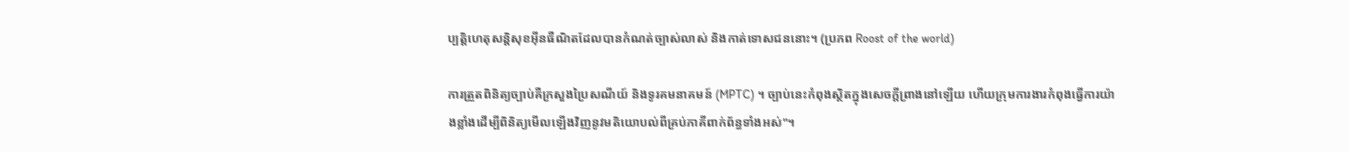ប្បត្តិហេតុសន្តិសុខអ៊ីនធឺណិតដែលបានកំណត់ច្បាស់លាស់ និងកាត់ទោសជននោះ។ (ប្រភព Roost of the world)

ការត្រួតពិនិត្យច្បាប់គឺក្រសួងប្រៃសណីយ៍ និងទូរគមនាគមន៍ (MPTC) ។ ច្បាប់នេះកំពុងស្ថិតក្នុងសេចក្តីព្រាងនៅឡើយ ហើយក្រុមការងារកំពុងធ្វើការយ៉ាងខ្លាំងដើម្បីពិនិត្យមើលឡើងវិញនូវមតិយោបល់ពីគ្រប់ភាគីពាក់ព័ន្ធទាំងអស់"។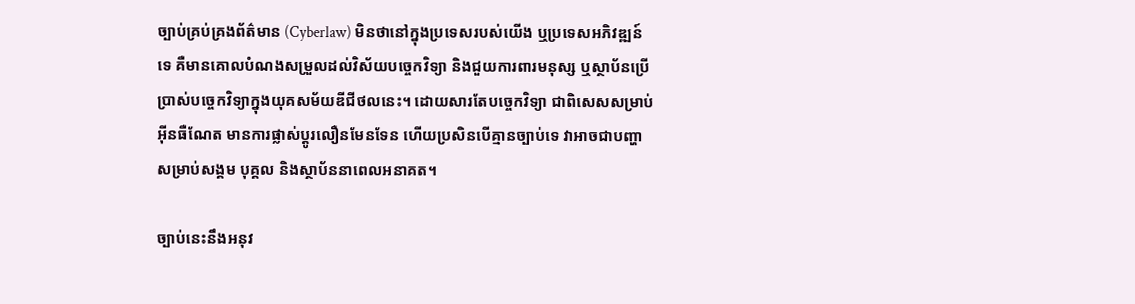ច្បាប់គ្រប់គ្រងព័ត៌មាន (Cyberlaw) មិនថានៅក្នុងប្រទេសរបស់យើង ឬប្រទេសអភិវឌ្ឍន៍ទេ គឺមានគោលបំណងសម្រួលដល់វិស័យបច្ចេកវិទ្យា និងជួយការពារមនុស្ស ឬស្ថាប័នប្រើប្រាស់បច្ចេកវិទ្យាក្នុងយុគសម័យឌីជីថលនេះ។ ដោយសារតែបច្ចេកវិទ្យា ជាពិសេសសម្រាប់អ៊ីនធឺណែត មានការផ្លាស់ប្ដូរលឿនមែនទែន ហើយប្រសិនបើគ្មានច្បាប់ទេ វាអាចជាបញ្ហាសម្រាប់សង្គម បុគ្គល និងស្ថាប័ននាពេលអនាគត។

ច្បាប់នេះនឹងអនុវ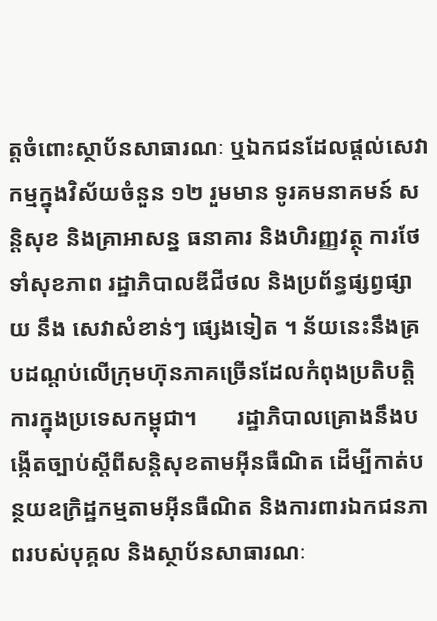ត្តចំពោះស្ថាប័នសាធារណៈ ឬឯកជនដែលផ្តល់សេវាកម្មក្នុងវិស័យចំនួន ១២ រួមមាន ទូរគមនាគមន៍ សន្តិសុខ និងគ្រាអាសន្ន ធនាគារ និងហិរញ្ញវត្ថុ ការថែទាំសុខភាព រដ្ឋាភិបាលឌីជីថល និងប្រព័ន្ធផ្សព្វផ្សាយ នឹង សេវាសំខាន់ៗ ផ្សេងទៀត ។ ន័យនេះនឹងគ្របដណ្តប់លើក្រុមហ៊ុនភាគច្រើនដែលកំពុងប្រតិបត្តិការក្នុងប្រទេសកម្ពុជា។       រដ្ឋាភិបាលគ្រោងនឹងបង្កើតច្បាប់ស្តីពីសន្តិសុខតាមអ៊ីនធឺណិត ដើម្បីកាត់បន្ថយឧក្រិដ្ឋកម្មតាមអ៊ីនធឺណិត និងការពារឯកជនភាពរបស់បុគ្គល និងស្ថាប័នសាធារណៈ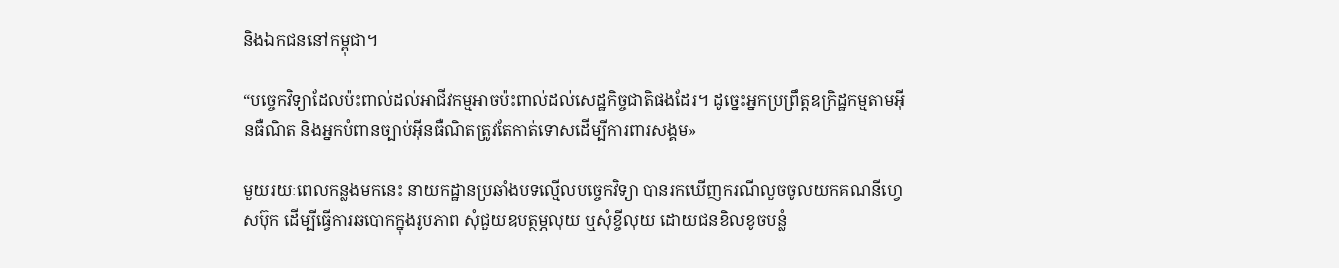និងឯកជននៅកម្ពុជា។

“បច្ចេកវិទ្យាដែលប៉ះពាល់ដល់អាជីវកម្មអាចប៉ះពាល់ដល់សេដ្ឋកិច្ចជាតិផងដែរ។ ដូច្នេះអ្នកប្រព្រឹត្តឧក្រិដ្ឋកម្មតាមអ៊ីនធឺណិត និងអ្នកបំពានច្បាប់អ៊ីនធឺណិតត្រូវតែកាត់ទោសដើម្បីការពារសង្គម»

មួយរយៈពេលកន្លងមកនេះ នាយកដ្ឋានប្រឆាំងបទល្មើលបច្ចេកវិទ្យា បានរកឃើញករណីលួចចូលយកគណនីហ្វេសប៊ុក ដើម្បីធ្វើការឆបោកក្នុងរូបភាព សុំជួយឧបត្ថម្ភលុយ ឬសុំខ្ចីលុយ ដោយជនខិលខូចបន្លំ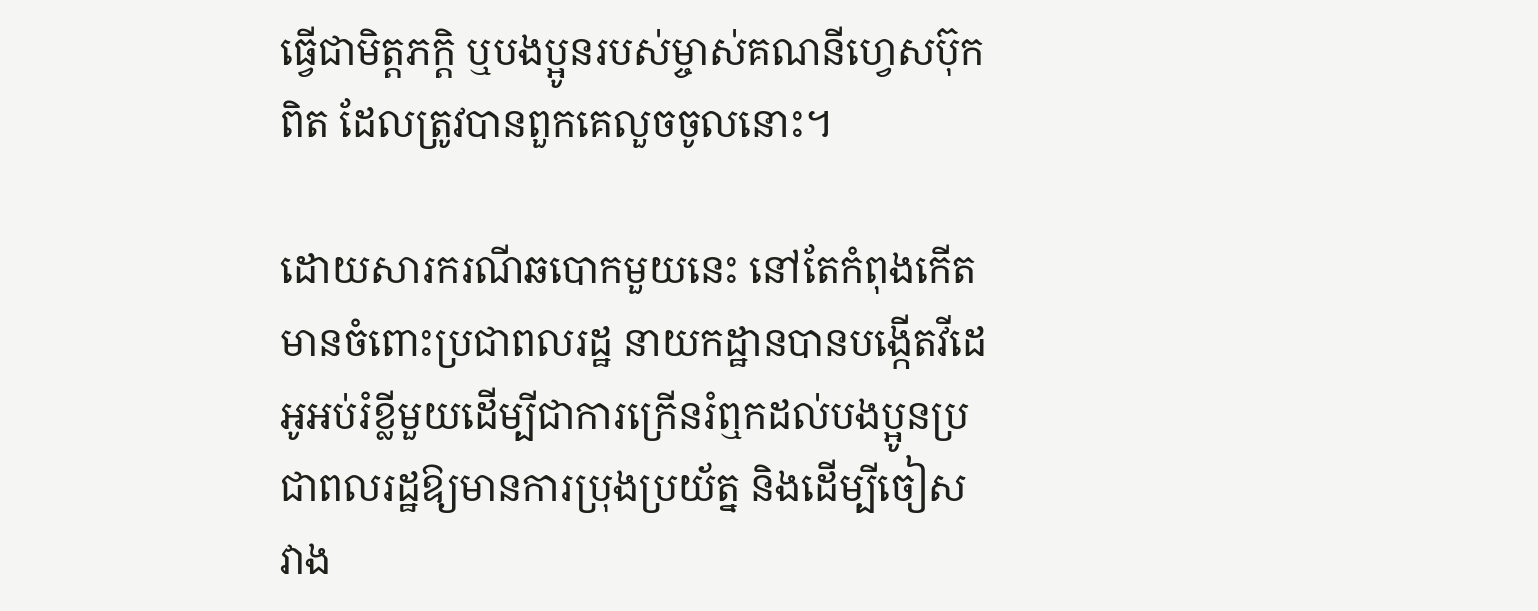ធ្វើជាមិត្តភក្តិ ឬបងប្អូនរបស់ម្ចាស់គណនីហ្វេសប៊ុកពិត ដែលត្រូវបានពួកគេលួចចូលនោះ។

ដោយសារករណីឆបោកមួយនេះ នៅតែកំពុងកើតមានចំពោះប្រជាពលរដ្ឋ នាយកដ្ឋានបានបង្កើតវីដេអូអប់រំខ្លីមួយដើម្បីជាការក្រើនរំឮកដល់បងប្អូនប្រជាពលរដ្ឋឱ្យមានការប្រុងប្រយ័ត្ន និងដើម្បីចៀសវាង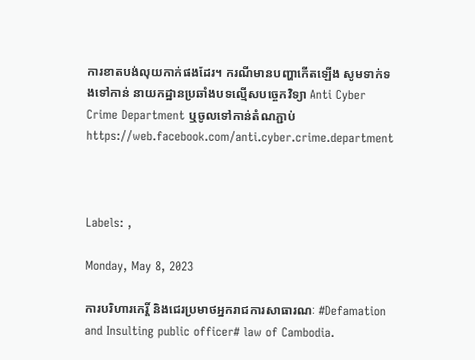ការខាតបង់លុយកាក់ផងដែរ។ ករណីមានបញ្ហាកើតឡើង សូមទាក់ទងទៅកាន់ នាយកដ្ឋានប្រឆាំងបទល្មើសបច្ចេកវិទ្យា Anti Cyber Crime Department ឬចូលទៅកាន់តំណភ្ជាប់ https://web.facebook.com/anti.cyber.crime.department



Labels: ,

Monday, May 8, 2023

ការបរិហារកេរ្តិ៍ និងជេរប្រមាថអ្នករាជការសាធារណៈ #Defamation and Insulting public officer# law of Cambodia.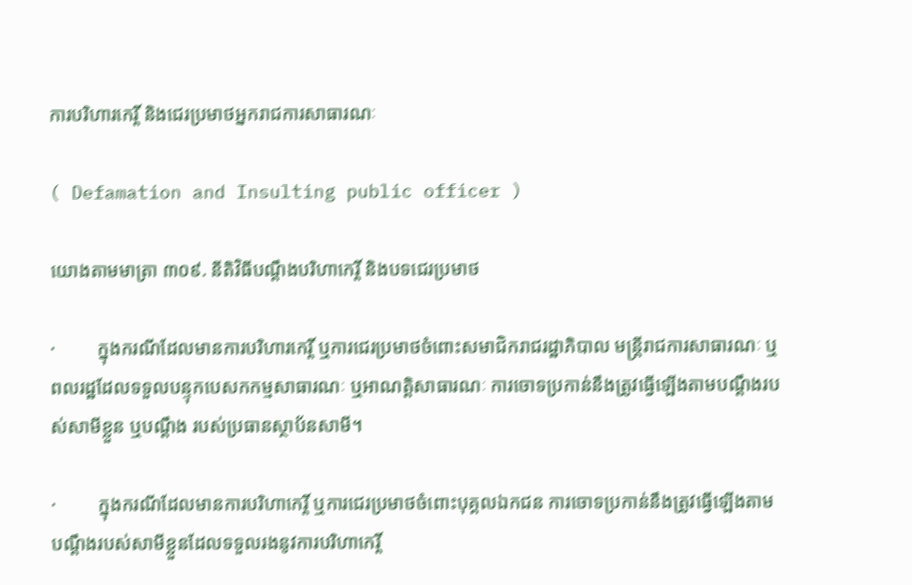ការបរិហារកេរ្តិ៍ និងជេរប្រមាថអ្នករាជការសាធារណៈ

( Defamation and Insulting public officer )

យោងតាមមាត្រា ៣០៩. នីតិវិធីបណ្តឹងបរិហាកេរ្តិ៍ និងបទជេរប្រមាថ

·         ក្នុងករណីដែលមានការបរិហារកេរ្តិ៍ ឬការជេរប្រមាថចំពោះសមាជិករាជរដ្ឋាភិបាល មន្ត្រីរាជការសាធារណៈ ឬពលរដ្ឋដែលទទួលបន្ទុកបេសកកម្មសាធារណៈ ឬអាណត្តិសាធារណៈ ការចោទប្រកាន់នឹងត្រូវធ្វើឡើងតាមបណ្តឹងរបស់សាមីខ្លួន ឬបណ្តឹង របស់ប្រធានស្ថាប័នសាមី។

·         ក្នុងករណីដែលមានការបរិហាកេរ្តិ៍ ឬការជេរប្រមាថចំពោះបុគ្គលឯកជន ការចោទប្រកាន់នឹងត្រូវធ្វើឡើងតាមបណ្តឹងរបស់សាមីខ្លួនដែលទទួលរងនូវការបរិហាកេរ្តិ៍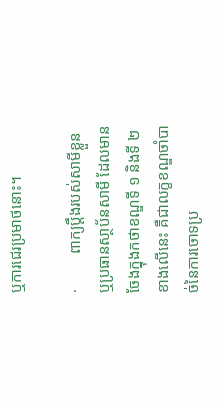ឬការជេរប្រមាថនោះ។

·         ពាក្យប្តឹងរបស់សាមីខ្លួន ឬប្រធានសា្ថប័នសាមី ដែលមានចែងក្នុងកថាខណ្ឌទី ១ និងទី ២ ខាងលើនេះ គឺជាលក្ខខណ្ឌចាំបាច់នៃការចោទប្រ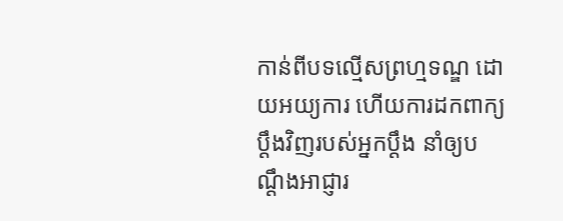កាន់ពីបទល្មើសព្រហ្មទណ្ឌ ដោយអយ្យការ ហើយការដកពាក្យប្តឹងវិញរបស់អ្នកប្តឹង នាំឲ្យបណ្តឹងអាជ្ញារ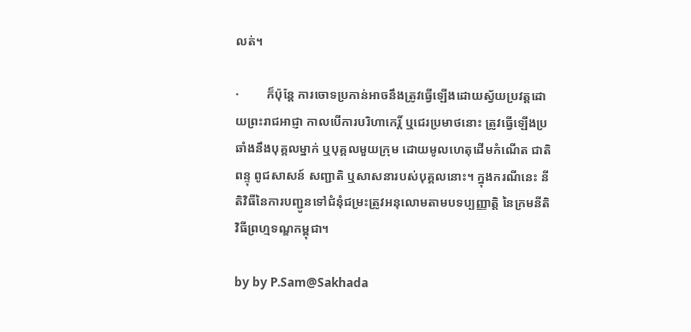លត់។

·         ក៏ប៉ុន្តែ ការចោទប្រកាន់អាចនឹងត្រូវធ្វើឡើងដោយស្វ័យប្រវត្តដោយព្រះរាជអាជ្ញា កាលបើការបរិហាកេរិ៍្ត ឬជេរប្រមាថនោះ ត្រូវធ្វើឡើងប្រឆាំងនឹងបុគ្គលម្នាក់ ឬបុគ្គលមួយក្រុម ដោយមូលហេតុដើមកំណើត ជាតិពន្ទុ ពូជសាសន៍ សញ្ជាតិ ឬសាសនារបស់បុគ្គលនោះ។ ក្នុងករណីនេះ នីតិវិធីនៃការបញ្ជូនទៅជំនុំជម្រះត្រូវអនុលោមតាមបទប្បញ្ញាតិ្ត នៃក្រមនីតិវិធីព្រហ្មទណ្ឌកម្ពុជា។

by by P.Sam@Sakhada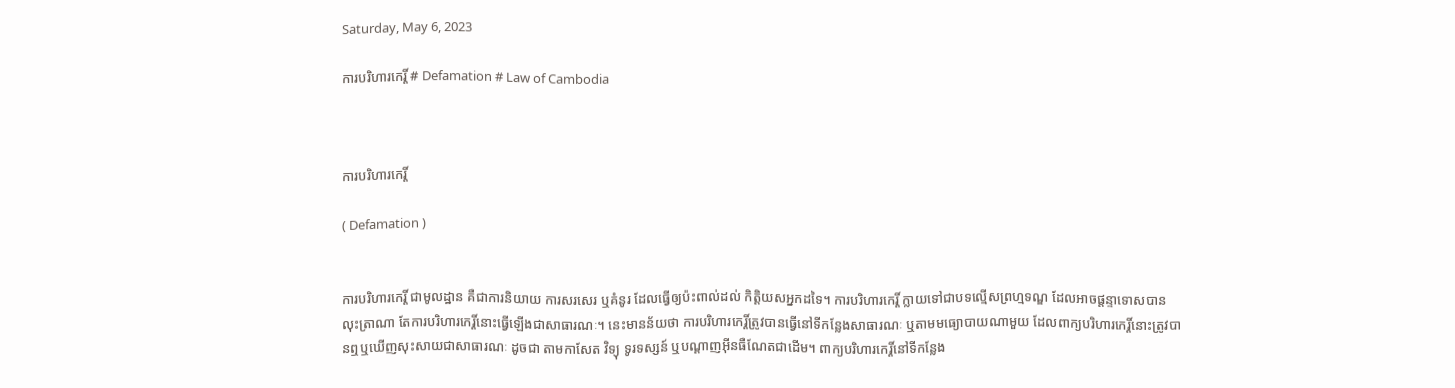Saturday, May 6, 2023

ការបរិហារកេរ្តិ៍ # Defamation # Law of Cambodia



ការបរិហារកេរ្តិ៍

( Defamation )


ការបរិហារកេរ្តិ៍ ជាមូលដ្ឋាន គឺជាការនិយាយ ការសរសេរ ឬគំនូរ ដែលធ្វើឲ្យប៉ះពាល់ដល់ កិត្តិយសអ្នកដទៃ។ ការបរិហារកេរ្តិ៍ ក្លាយទៅជាបទល្មើសព្រហ្មទណ្ឌ ដែលអាចផ្តន្ទាទោសបាន លុះត្រាណា តែការបរិហារកេរ្តិ៍នោះធ្វើឡើងជាសាធារណៈ។ នេះមានន័យថា ការបរិហារកេរ្តិ៍ត្រូវបានធ្វើនៅទីកន្លែងសាធារណៈ ឬតាមមធ្យោបាយណាមួយ ដែលពាក្យបរិហារកេរ្តិ៍នោះត្រូវបានឮឬឃើញសុះសាយជាសាធារណៈ ដូចជា តាមកាសែត វិទ្យុ ទូរទស្សន៍ ឬបណ្តាញអ៊ីនធឺណែតជាដើម។ ពាក្យបរិហារកេរ្តិ៍នៅទីកន្លែង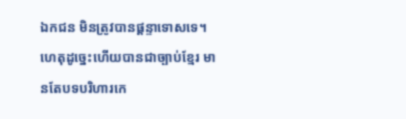ឯកជន មិនត្រូវបានផ្តន្ទាទោសទេ។ ហេតុដូច្នេះហើយបានជាច្បាប់ខ្មែរ មានតែបទបរិហារកេ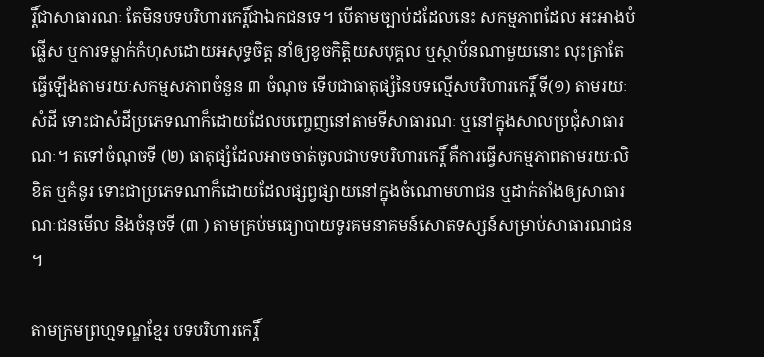រ្តិ៍ជាសាធារណៈ តែមិនបទបរិហារកេរ្តិ៍ជាឯកជនទេ។ បើតាមច្បាប់ដដែលនេះ សកម្មភាពដែល អះអាងបំផ្លើស ឬការទម្លាក់កំហុសដោយអសុទ្ធចិត្ត នាំឲ្យខូចកិត្តិយសបុគ្គល ឬស្ថាប័នណាមួយនោះ លុះត្រាតែធ្វើឡើងតាមរយៈសកម្មសភាពចំនួន ៣ ចំណុច ទើបជាធាតុផ្សំនៃបទល្មើសបរិហារកេរ្តិ៍ ទី(១) តាមរយៈសំដី ទោះជាសំដីប្រភេទណាក៏ដោយដែលបញ្ចេញនៅតាមទីសាធារណៈ ឬនៅក្នុងសាលប្រជុំសាធារណៈ។ តទៅចំណុចទី (២) ធាតុផ្សំដែលអាចចាត់ចូលជាបទបរិហារកេរ្តិ៍ គឺការធ្វើសកម្មភាពតាមរយៈលិខិត ឬគំនូរ ទោះជាប្រភេទណាក៏ដោយដែលផ្សព្វផ្សាយនៅក្នុងចំណោមហាជន ឬដាក់តាំងឲ្យសាធារណៈជនមើល និងចំនុចទី (៣ ) តាមគ្រប់មធ្យោបាយទូរគមនាគមន៍សោតទស្សន៍សម្រាប់សាធារណជន។

តាមក្រមព្រហ្មទណ្ឌខ្មែរ បទបរិហារកេរ្តិ៍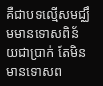គឺជាបទល្មើសមជ្ឈឹមមានទោសពិន័យជាប្រាក់ តែមិនមានទោសព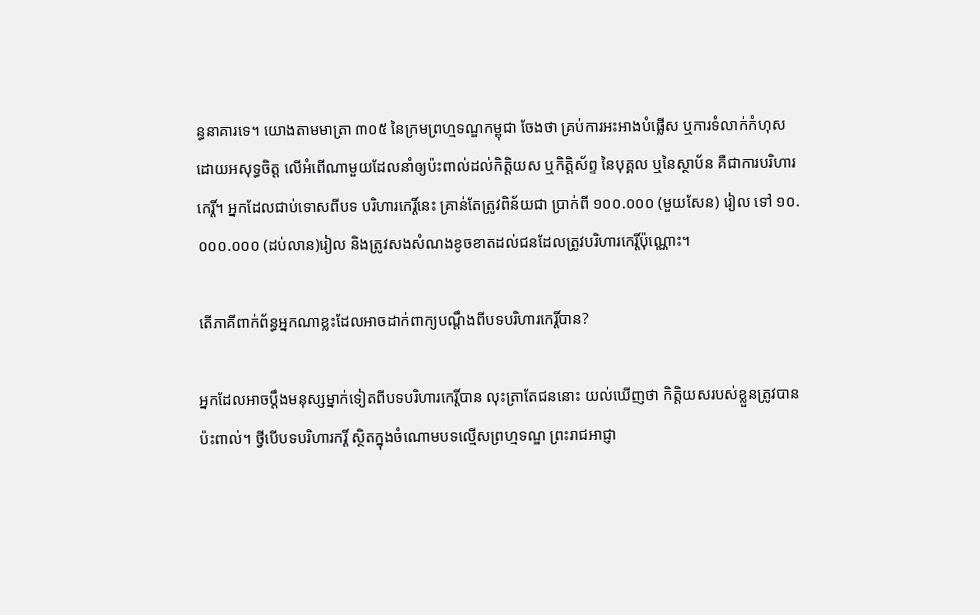ន្ធនាគារទេ។ យោងតាមមាត្រា ៣០៥ នៃក្រមព្រហ្មទណ្ឌកម្ពុជា ចែងថា គ្រប់ការអះអាងបំផ្លើស ឬការទំលាក់កំហុស ដោយអសុទ្ធចិត្ត លើអំពើណាមួយដែលនាំឲ្យប៉ះពាល់ដល់កិត្តិយស ឬកិត្តិស័ព្ទ នៃបុគ្គល ឬនៃស្ថាប័ន គឺជាការបរិហារកេរ្តិ៍។ អ្នកដែលជាប់ទោសពីបទ បរិហារកេរ្តិ៍នេះ គ្រាន់តែត្រូវពិន័យជា ប្រាក់ពី ១០០.០០០ (មួយសែន) រៀល ទៅ ១០.០០០.០០០ (ដប់លាន)រៀល និងត្រូវសងសំណងខូចខាតដល់ជនដែលត្រូវបរិហារកេរ្តិ៍ប៉ុណ្ណោះ។

តើភាគីពាក់ព័ន្ធអ្នកណាខ្លះដែលអាចដាក់ពាក្យបណ្តឹងពីបទបរិហារកេរ្តិ៍បាន?

អ្នកដែលអាចប្តឹងមនុស្សម្នាក់ទៀតពីបទបរិហារកេរ្តិ៍បាន លុះត្រាតែជននោះ យល់ឃើញថា កិតិ្តយសរបស់ខ្លួនត្រូវបានប៉ះពាល់។ ថ្វីបើបទបរិហារករ្តិ៍ ស្ថិតក្នុងចំណោមបទល្មើសព្រហ្មទណ្ឌ ព្រះរាជអាជ្ញា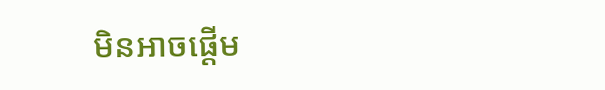មិនអាចផ្តើម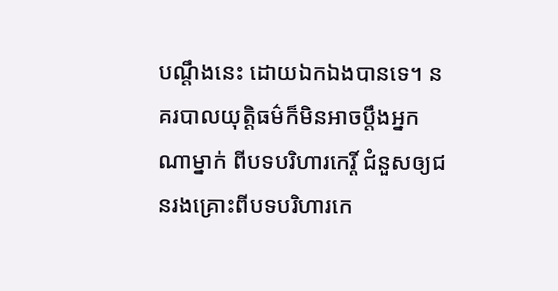បណ្តឹងនេះ ដោយឯកឯងបានទេ។ នគរបាលយុត្តិធម៌ក៏មិនអាចប្តឹងអ្នកណាម្នាក់ ពីបទបរិហារកេរ្តិ៍ ជំនួសឲ្យជនរងគ្រោះពីបទបរិហារកេ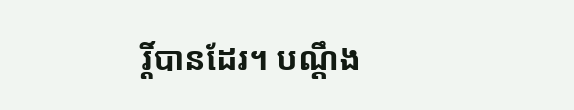រ្តិ៍បានដែរ។ បណ្តឹង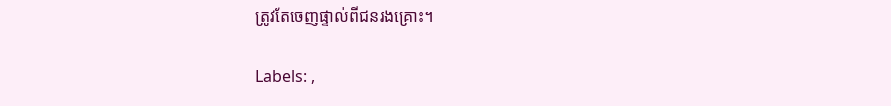ត្រូវតែចេញផ្ទាល់ពីជនរងគ្រោះ។

Labels: ,